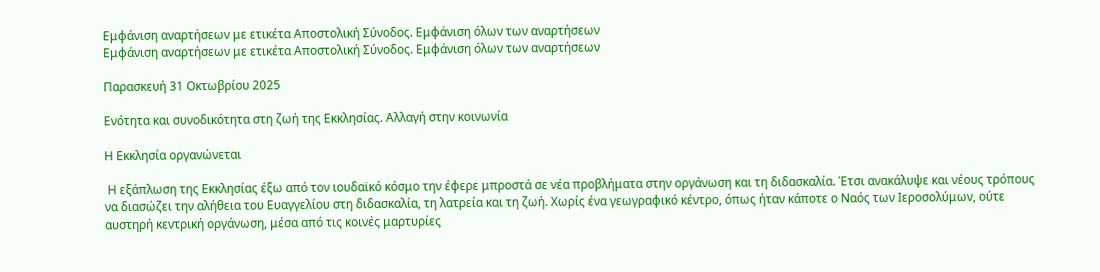Εμφάνιση αναρτήσεων με ετικέτα Αποστολική Σύνοδος. Εμφάνιση όλων των αναρτήσεων
Εμφάνιση αναρτήσεων με ετικέτα Αποστολική Σύνοδος. Εμφάνιση όλων των αναρτήσεων

Παρασκευή 31 Οκτωβρίου 2025

Ενότητα και συνοδικότητα στη ζωή της Εκκλησίας. Aλλαγή στην κοινωνία

Η Εκκλησία οργανώνεται

 Η εξάπλωση της Εκκλησίας έξω από τον ιουδαϊκό κόσμο την έφερε μπροστά σε νέα προβλήματα στην οργάνωση και τη διδασκαλία. Έτσι ανακάλυψε και νέους τρόπους να διασώζει την αλήθεια του Ευαγγελίου στη διδασκαλία, τη λατρεία και τη ζωή. Χωρίς ένα γεωγραφικό κέντρο, όπως ήταν κάποτε ο Ναός των Ιεροσολύμων, ούτε αυστηρή κεντρική οργάνωση, μέσα από τις κοινές μαρτυρίες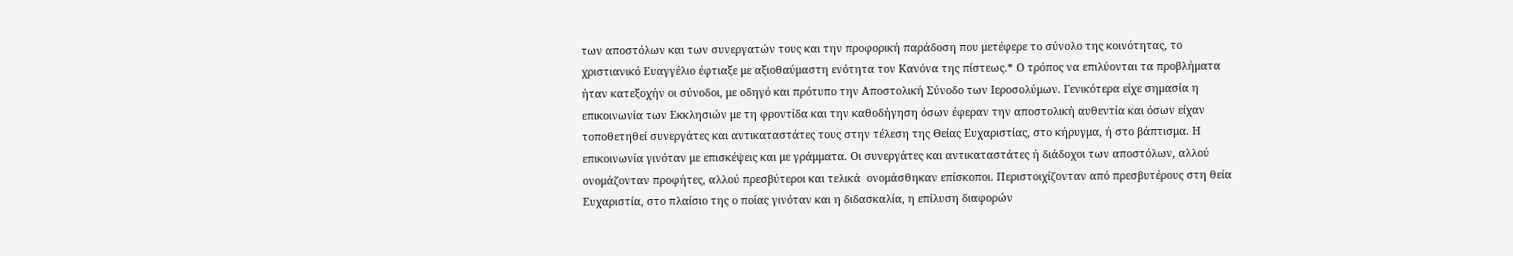των αποστόλων και των συνεργατών τους και την προφορική παράδοση που μετέφερε το σύνολο της κοινότητας, το χριστιανικό Ευαγγέλιο έφτιαξε με αξιοθαύμαστη ενότητα τον Κανόνα της πίστεως.* Ο τρόπος να επιλύονται τα προβλήματα ήταν κατεξοχήν οι σύνοδοι, με οδηγό και πρότυπο την Αποστολική Σύνοδο των Ιεροσολύμων. Γενικότερα είχε σημασία η επικοινωνία των Εκκλησιών με τη φροντίδα και την καθοδήγηση όσων έφεραν την αποστολική αυθεντία και όσων είχαν τοποθετηθεί συνεργάτες και αντικαταστάτες τους στην τέλεση της Θείας Ευχαριστίας, στο κήρυγμα, ή στο βάπτισμα. Η επικοινωνία γινόταν με επισκέψεις και με γράμματα. Οι συνεργάτες και αντικαταστάτες ή διάδοχοι των αποστόλων, αλλού ονομάζονταν προφήτες, αλλού πρεσβύτεροι και τελικά  ονομάσθηκαν επίσκοποι. Περιστοιχίζονταν από πρεσβυτέρους στη θεία Ευχαριστία, στο πλαίσιο της ο ποίας γινόταν και η διδασκαλία, η επίλυση διαφορών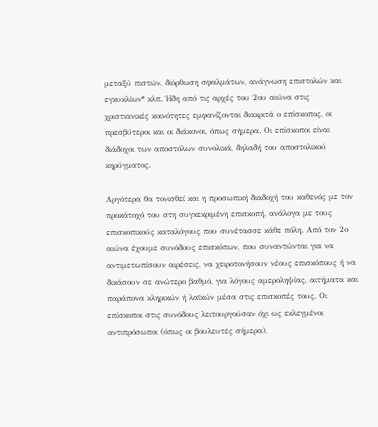μεταξύ πιστών, διόρθωση σφαλμάτων, ανάγνωση επιστολών και εγκυκλίων* κλπ. Ήδη από τις αρχές του 2ου αιώνα στις χριστιανικές κοινότητες εμφανίζονται διακριτά ο επίσκοπος, οι πρεσβύτεροι και οι διάκονοι, όπως σήμερα. Οι επίσκοποι είναι διάδοχοι των αποστόλων συνολικά, δηλαδή του αποστολικού κηρύγματος.

Αργότερα θα τονισθεί και η προσωπική διαδοχή του καθενός με τον προκάτοχό του στη συγκεκριμένη επισκοπή, ανάλογα με τους επισκοπικούς καταλόγους που συνέτασσε κάθε πόλη. Από τον 2ο αιώνα έχουμε συνόδους επισκόπων, που συναντώνται για να αντιμετωπίσουν αιρέσεις, να χειροτονήσουν νέους επισκόπους ή να δικάσουν σε ανώτερο βαθμό, για λόγους αμεροληψίας, αιτήματα και παράπονα κληρικών ή λαϊκών μέσα στις επισκοπές τους. Οι επίσκοποι στις συνόδους λειτουργούσαν όχι ως εκλεγμένοι αντιπρόσωποι (όπως οι βουλευτές σήμερα),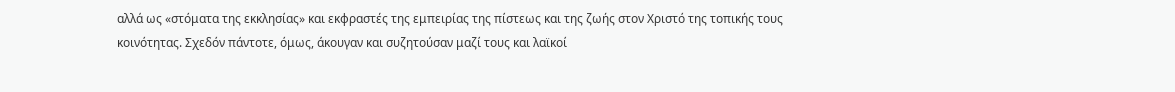αλλά ως «στόματα της εκκλησίας» και εκφραστές της εμπειρίας της πίστεως και της ζωής στον Χριστό της τοπικής τους κοινότητας. Σχεδόν πάντοτε, όμως, άκουγαν και συζητούσαν μαζί τους και λαϊκοί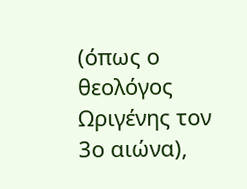(όπως ο θεολόγος Ωριγένης τον 3ο αιώνα),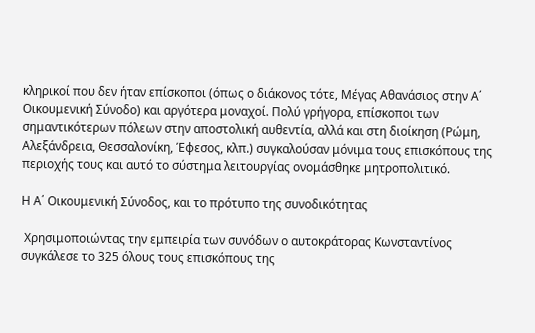κληρικοί που δεν ήταν επίσκοποι (όπως ο διάκονος τότε, Μέγας Αθανάσιος στην Α΄ Οικουμενική Σύνοδο) και αργότερα μοναχοί. Πολύ γρήγορα, επίσκοποι των σημαντικότερων πόλεων στην αποστολική αυθεντία, αλλά και στη διοίκηση (Ρώμη, Αλεξάνδρεια, Θεσσαλονίκη, Έφεσος, κλπ.) συγκαλούσαν μόνιμα τους επισκόπους της περιοχής τους και αυτό το σύστημα λειτουργίας ονομάσθηκε μητροπολιτικό.

Η Α΄ Οικουμενική Σύνοδος, και το πρότυπο της συνοδικότητας

 Χρησιμοποιώντας την εμπειρία των συνόδων ο αυτοκράτορας Κωνσταντίνος συγκάλεσε το 325 όλους τους επισκόπους της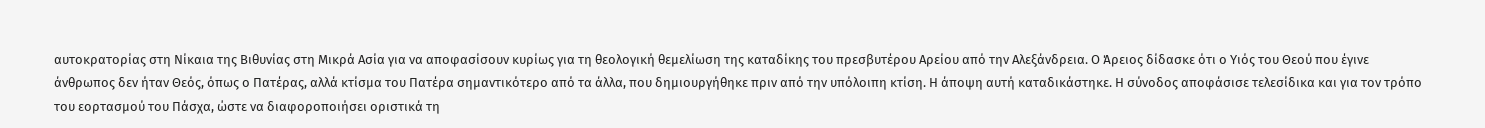αυτοκρατορίας στη Νίκαια της Βιθυνίας στη Μικρά Ασία για να αποφασίσουν κυρίως για τη θεολογική θεμελίωση της καταδίκης του πρεσβυτέρου Αρείου από την Αλεξάνδρεια. Ο Άρειος δίδασκε ότι ο Υιός του Θεού που έγινε άνθρωπος δεν ήταν Θεός, όπως ο Πατέρας, αλλά κτίσμα του Πατέρα σημαντικότερο από τα άλλα, που δημιουργήθηκε πριν από την υπόλοιπη κτίση. Η άποψη αυτή καταδικάστηκε. Η σύνοδος αποφάσισε τελεσίδικα και για τον τρόπο του εορτασμού του Πάσχα, ώστε να διαφοροποιήσει οριστικά τη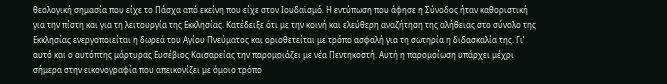θεολογική σημασία που είχε το Πάσχα από εκείνη που είχε στον Ιουδαϊσμό. Η εντύπωση που άφησε η Σύνοδος ήταν καθοριστική για την πίστη και για τη λειτουργία της Εκκλησίας. Κατέδειξε ότι με την κοινή και ελεύθερη αναζήτηση της αλήθειας στο σύνολο της Εκκλησίας ενεργοποιείται η δωρεά του Αγίου Πνεύματος και οριοθετείται με τρόπο ασφαλή για τη σωτηρία η διδασκαλία της. Γι’ αυτό και ο αυτόπτης μάρτυρας Ευσέβιος Καισαρείας την παρομοιάζει με νέα Πεντηκοστή. Αυτή η παρομοίωση υπάρχει μέχρι σήμερα στην εικονογραφία που απεικονίζει με όμοιο τρόπο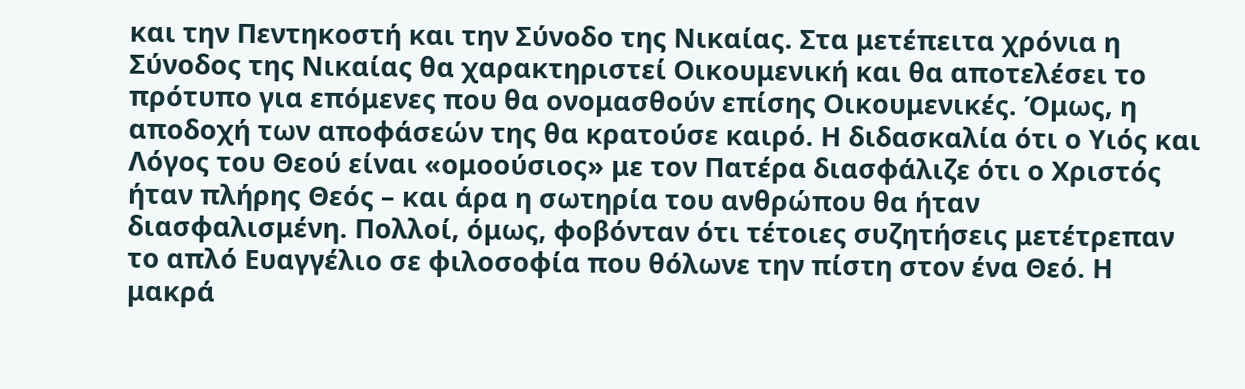και την Πεντηκοστή και την Σύνοδο της Νικαίας. Στα μετέπειτα χρόνια η Σύνοδος της Νικαίας θα χαρακτηριστεί Οικουμενική και θα αποτελέσει το πρότυπο για επόμενες που θα ονομασθούν επίσης Οικουμενικές. Όμως, η αποδοχή των αποφάσεών της θα κρατούσε καιρό. Η διδασκαλία ότι ο Υιός και Λόγος του Θεού είναι «ομοούσιος» με τον Πατέρα διασφάλιζε ότι ο Χριστός ήταν πλήρης Θεός – και άρα η σωτηρία του ανθρώπου θα ήταν διασφαλισμένη. Πολλοί, όμως, φοβόνταν ότι τέτοιες συζητήσεις μετέτρεπαν το απλό Ευαγγέλιο σε φιλοσοφία που θόλωνε την πίστη στον ένα Θεό. Η μακρά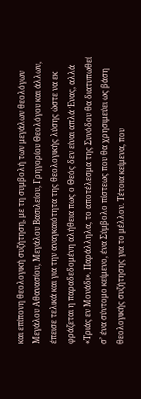και επίπονη θεολογική συζήτηση, με τη συμβολή των μεγάλων θεολόγων Μεγάλου Αθανασίου, Μεγάλου Βασιλείου, Γρηγορίου Θεολόγου και άλλων, έπεισε τελικά και για την αναγκαιότητα της θεολογικής λύσης ώστε να εκ φράζεται η παραδεδομένη αλήθεια πως ο Θεός δεν είναι απλά Ένας, αλλά «Τριάς εν Μονάδι». Παράλληλα, το αποτέλεσμα της Συνόδου θα διατυπωθεί σ’ ένα σύντομο κείμενο, ένα Σύμβολο πίστεως που θα χρησιμεύει ως βάση θεολογικής συζήτησης για το μέλλον. Τέτοια κείμενα, που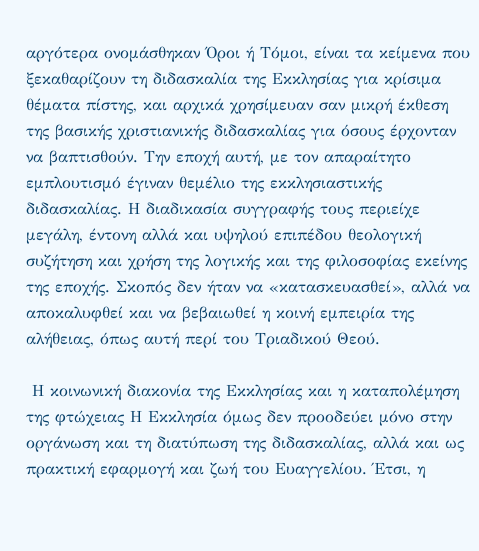αργότερα ονομάσθηκαν Όροι ή Τόμοι, είναι τα κείμενα που ξεκαθαρίζουν τη διδασκαλία της Εκκλησίας για κρίσιμα θέματα πίστης, και αρχικά χρησίμευαν σαν μικρή έκθεση της βασικής χριστιανικής διδασκαλίας για όσους έρχονταν να βαπτισθούν. Την εποχή αυτή, με τον απαραίτητο εμπλουτισμό έγιναν θεμέλιο της εκκλησιαστικής διδασκαλίας. Η διαδικασία συγγραφής τους περιείχε μεγάλη, έντονη αλλά και υψηλού επιπέδου θεολογική συζήτηση και χρήση της λογικής και της φιλοσοφίας εκείνης της εποχής. Σκοπός δεν ήταν να «κατασκευασθεί», αλλά να αποκαλυφθεί και να βεβαιωθεί η κοινή εμπειρία της αλήθειας, όπως αυτή περί του Τριαδικού Θεού.

 Η κοινωνική διακονία της Εκκλησίας και η καταπολέμηση της φτώχειας Η Εκκλησία όμως δεν προοδεύει μόνο στην οργάνωση και τη διατύπωση της διδασκαλίας, αλλά και ως πρακτική εφαρμογή και ζωή του Ευαγγελίου. Έτσι, η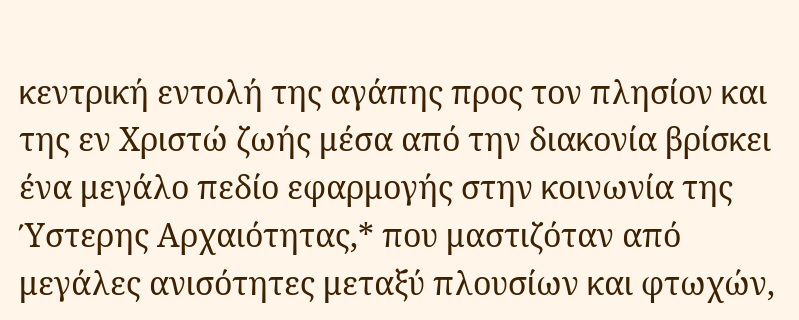κεντρική εντολή της αγάπης προς τον πλησίον και της εν Χριστώ ζωής μέσα από την διακονία βρίσκει ένα μεγάλο πεδίο εφαρμογής στην κοινωνία της Ύστερης Αρχαιότητας,* που μαστιζόταν από μεγάλες ανισότητες μεταξύ πλουσίων και φτωχών,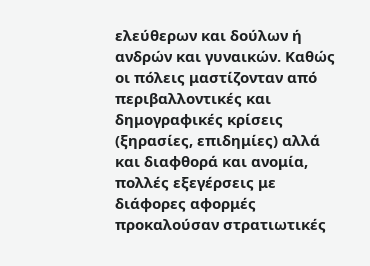ελεύθερων και δούλων ή ανδρών και γυναικών. Καθώς οι πόλεις μαστίζονταν από περιβαλλοντικές και δημογραφικές κρίσεις (ξηρασίες, επιδημίες) αλλά και διαφθορά και ανομία, πολλές εξεγέρσεις με διάφορες αφορμές προκαλούσαν στρατιωτικές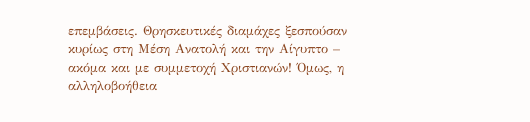επεμβάσεις. Θρησκευτικές διαμάχες ξεσπούσαν κυρίως στη Μέση Ανατολή και την Αίγυπτο – ακόμα και με συμμετοχή Χριστιανών! Όμως, η αλληλοβοήθεια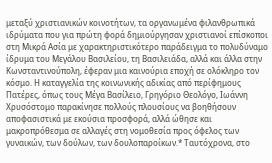μεταξύ χριστιανικών κοινοτήτων, τα οργανωμένα φιλανθρωπικά ιδρύματα που για πρώτη φορά δημιούργησαν χριστιανοί επίσκοποι στη Μικρά Ασία με χαρακτηριστικότερο παράδειγμα το πολυδύναμο ίδρυμα του Μεγάλου Βασιλείου, τη Βασιλειάδα, αλλά και άλλα στην Κωνσταντινούπολη, έφεραν μια καινούρια εποχή σε ολόκληρο τον κόσμο. Η καταγγελία της κοινωνικής αδικίας από περίφημους Πατέρες, όπως τους Μέγα Βασίλειο, Γρηγόριο Θεολόγο, Ιωάννη Χρυσόστομο παρακίνησε πολλούς πλουσίους να βοηθήσουν αποφασιστικά με εκούσια προσφορά, αλλά ώθησε και μακροπρόθεσμα σε αλλαγές στη νομοθεσία προς όφελος των γυναικών, των δούλων, των δουλοπαροίκων.* Ταυτόχρονα, στο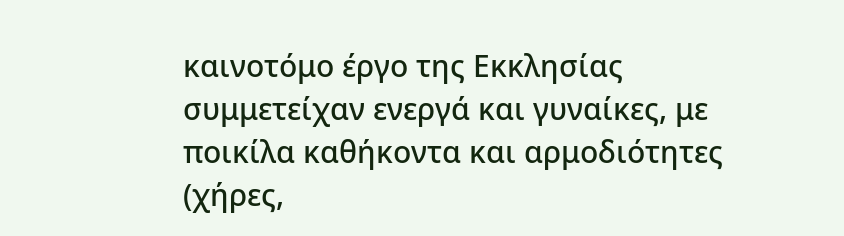καινοτόμο έργο της Εκκλησίας συμμετείχαν ενεργά και γυναίκες, με ποικίλα καθήκοντα και αρμοδιότητες (χήρες,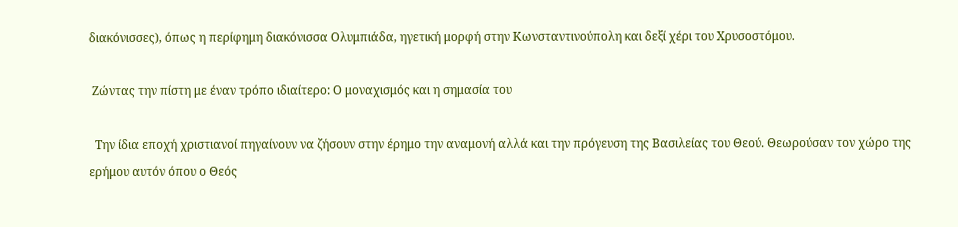διακόνισσες), όπως η περίφημη διακόνισσα Ολυμπιάδα, ηγετική μορφή στην Κωνσταντινούπολη και δεξί χέρι του Χρυσοστόμου.

 Ζώντας την πίστη με έναν τρόπο ιδιαίτερο: Ο μοναχισμός και η σημασία του

  Την ίδια εποχή χριστιανοί πηγαίνουν να ζήσουν στην έρημο την αναμονή αλλά και την πρόγευση της Βασιλείας του Θεού. Θεωρούσαν τον χώρο της ερήμου αυτόν όπου ο Θεός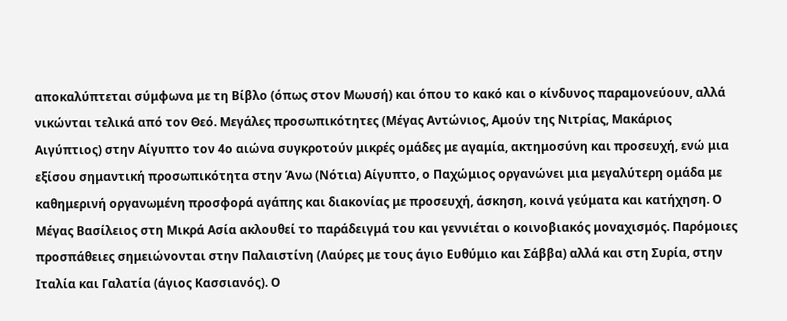αποκαλύπτεται σύμφωνα με τη Βίβλο (όπως στον Μωυσή) και όπου το κακό και ο κίνδυνος παραμονεύουν, αλλά νικώνται τελικά από τον Θεό. Μεγάλες προσωπικότητες (Μέγας Αντώνιος, Αμούν της Νιτρίας, Μακάριος Αιγύπτιος) στην Αίγυπτο τον 4ο αιώνα συγκροτούν μικρές ομάδες με αγαμία, ακτημοσύνη και προσευχή, ενώ μια εξίσου σημαντική προσωπικότητα στην Άνω (Νότια) Αίγυπτο, ο Παχώμιος οργανώνει μια μεγαλύτερη ομάδα με καθημερινή οργανωμένη προσφορά αγάπης και διακονίας με προσευχή, άσκηση, κοινά γεύματα και κατήχηση. Ο Μέγας Βασίλειος στη Μικρά Ασία ακλουθεί το παράδειγμά του και γεννιέται ο κοινοβιακός μοναχισμός. Παρόμοιες προσπάθειες σημειώνονται στην Παλαιστίνη (Λαύρες με τους άγιο Ευθύμιο και Σάββα) αλλά και στη Συρία, στην Ιταλία και Γαλατία (άγιος Κασσιανός). Ο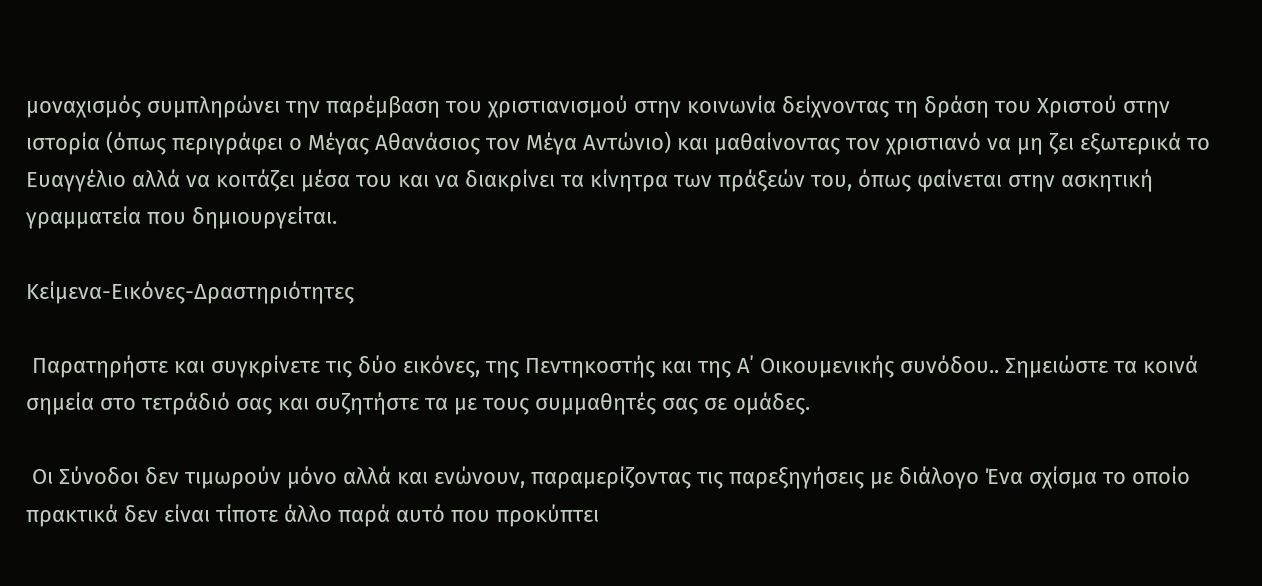μοναχισμός συμπληρώνει την παρέμβαση του χριστιανισμού στην κοινωνία δείχνοντας τη δράση του Χριστού στην ιστορία (όπως περιγράφει ο Μέγας Αθανάσιος τον Μέγα Αντώνιο) και μαθαίνοντας τον χριστιανό να μη ζει εξωτερικά το Ευαγγέλιο αλλά να κοιτάζει μέσα του και να διακρίνει τα κίνητρα των πράξεών του, όπως φαίνεται στην ασκητική γραμματεία που δημιουργείται.

Κείμενα-Εικόνες-Δραστηριότητες

 Παρατηρήστε και συγκρίνετε τις δύο εικόνες, της Πεντηκοστής και της Α΄ Οικουμενικής συνόδου.. Σημειώστε τα κοινά σημεία στο τετράδιό σας και συζητήστε τα με τους συμμαθητές σας σε ομάδες.

 Οι Σύνοδοι δεν τιμωρούν μόνο αλλά και ενώνουν, παραμερίζοντας τις παρεξηγήσεις με διάλογο Ένα σχίσμα το οποίο πρακτικά δεν είναι τίποτε άλλο παρά αυτό που προκύπτει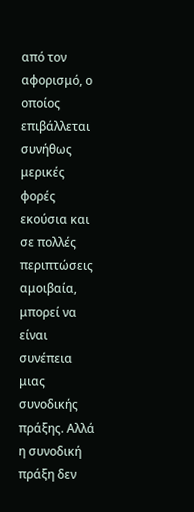από τον αφορισμό, ο οποίος επιβάλλεται συνήθως μερικές φορές εκούσια και σε πολλές περιπτώσεις αμοιβαία, μπορεί να είναι συνέπεια μιας συνοδικής πράξης. Αλλά η συνοδική πράξη δεν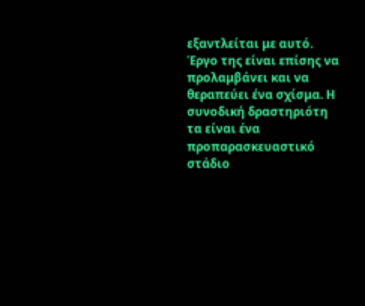εξαντλείται με αυτό. Έργο της είναι επίσης να προλαμβάνει και να θεραπεύει ένα σχίσμα. Η συνοδική δραστηριότη τα είναι ένα προπαρασκευαστικό στάδιο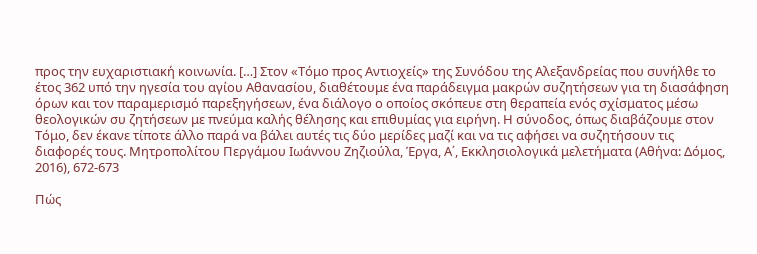προς την ευχαριστιακή κοινωνία. […] Στον «Τόμο προς Αντιοχείς» της Συνόδου της Αλεξανδρείας που συνήλθε το έτος 362 υπό την ηγεσία του αγίου Αθανασίου, διαθέτουμε ένα παράδειγμα μακρών συζητήσεων για τη διασάφηση όρων και τον παραμερισμό παρεξηγήσεων, ένα διάλογο ο οποίος σκόπευε στη θεραπεία ενός σχίσματος μέσω θεολογικών συ ζητήσεων με πνεύμα καλής θέλησης και επιθυμίας για ειρήνη. Η σύνοδος, όπως διαβάζουμε στον Τόμο, δεν έκανε τίποτε άλλο παρά να βάλει αυτές τις δύο μερίδες μαζί και να τις αφήσει να συζητήσουν τις διαφορές τους. Μητροπολίτου Περγάμου Ιωάννου Ζηζιούλα, Έργα, Α΄, Εκκλησιολογικά μελετήματα (Αθήνα: Δόμος, 2016), 672-673

Πώς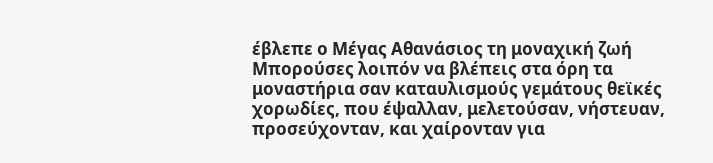έβλεπε ο Μέγας Αθανάσιος τη μοναχική ζωή                                                                              Μπορούσες λοιπόν να βλέπεις στα όρη τα μοναστήρια σαν καταυλισμούς γεμάτους θεϊκές χορωδίες, που έψαλλαν, μελετούσαν, νήστευαν, προσεύχονταν, και χαίρονταν για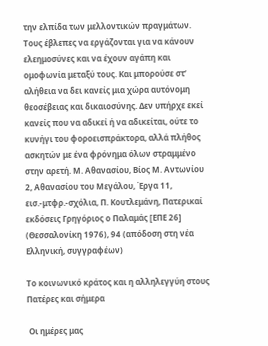την ελπίδα των μελλοντικών πραγμάτων. Τους έβλεπες να εργάζονται για να κάνουν ελεημοσύνες και να έχουν αγάπη και ομοφωνία μεταξύ τους. Και μπορούσε στ’ αλήθεια να δει κανείς μια χώρα αυτόνομη θεοσέβειας και δικαιοσύνης. Δεν υπήρχε εκεί κανείς που να αδικεί ή να αδικείται, ούτε το κυνήγι του φοροεισπράκτορα, αλλά πλήθος ασκητών με ένα φρόνημα όλων στραμμένο στην αρετή. Μ. Αθανασίου, Βίος Μ. Αντωνίου 2, Αθανασίου του Μεγάλου, Έργα 11, εισ.-μτφρ.-σχόλια, Π. Κουτλεμάνη, Πατερικαί εκδόσεις Γρηγόριος ο Παλαμάς [ΕΠΕ 26] (Θεσσαλονίκη 1976), 94 (απόδοση στη νέα Ελληνική, συγγραφέων)

Το κοινωνικό κράτος και η αλληλεγγύη στους Πατέρες και σήμερα

 Οι ημέρες μας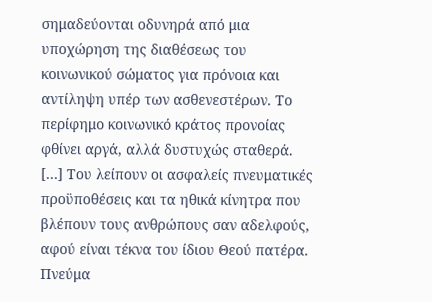σημαδεύονται οδυνηρά από μια υποχώρηση της διαθέσεως του κοινωνικού σώματος για πρόνοια και αντίληψη υπέρ των ασθενεστέρων. Το περίφημο κοινωνικό κράτος προνοίας φθίνει αργά, αλλά δυστυχώς σταθερά. […] Του λείπουν οι ασφαλείς πνευματικές προϋποθέσεις και τα ηθικά κίνητρα που βλέπουν τους ανθρώπους σαν αδελφούς, αφού είναι τέκνα του ίδιου Θεού πατέρα. Πνεύμα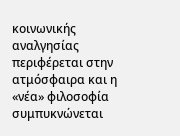κοινωνικής αναλγησίας περιφέρεται στην ατμόσφαιρα και η «νέα» φιλοσοφία συμπυκνώνεται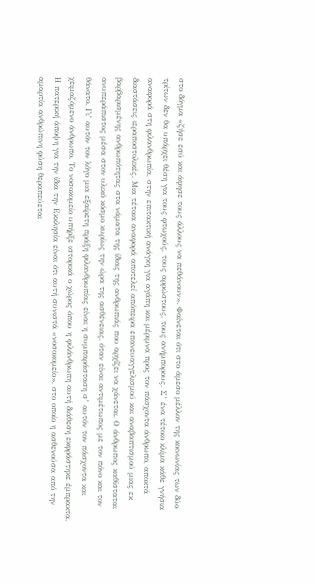στο δόγμα «ζήσε εσύ και άφησε τους άλλους να πεθάνουν». Φαίνεται ότι στο άμεσο μέλλον της κοινωνίας των δύο τρίτων δεν θα υπάρχει θέση για τους φτωχούς, τους αρρώστους, τους ανήμπορους. Σ’ ένα τέτοιο κλίμα κάθε γνήσια αναφορά στη φιλανθρωπία, στην επιτακτική ανάγκη για αγάπη και μέριμνα προς τον πάσχοντα άνθρωπο, αποκτά διαστάσεις ιεραποστολικές. Μια τέτοια αναφορά αποτελεί απόπειρα επανευαγγελισμού και αναβαπτισμού μιας εκ βαρβαρισμένης ανθρωπότητας στα νάματα της ίδιας της ανθρωπιάς που αρχίζει να χάνεται. Ο άνθρωπος καθίσταται ανυπεράπιστος μέσα στον υλικό κόσμο κυρίως την ώρα της ασθένειας, όταν είναι αντιμέτωπος με τον πόνο και τον θάνατο. Γι’ αυτόν τον λόγο μια εξαίρετη πράξη φιλανθρωπίας είναι η συμπαράσταση σ’ αυτόν τον πάσχοντα και χειμαζόμενο άνθρωπο. Το νοσοκομείο υπήρξε ιστορικά ο χώρος όπου η φιλάνθρωπη αυτή διάθεση εκφράστηκε έμπρακτα. Η πατερική άποψη για την ίδια την Εκκλησία είναι ότι αυτή συνιστά «νοσοκομείο», στο οποίο η ασθενούσα από την αμαρτία ανθρώπινη φύση θεραπεύεται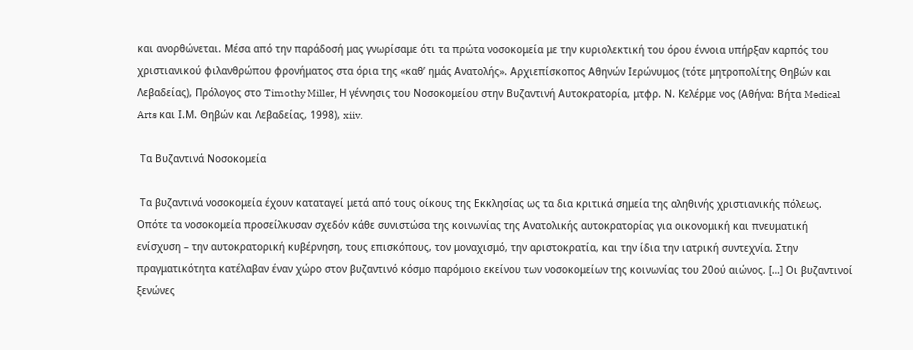και ανορθώνεται. Μέσα από την παράδοσή μας γνωρίσαμε ότι τα πρώτα νοσοκομεία με την κυριολεκτική του όρου έννοια υπήρξαν καρπός του χριστιανικού φιλανθρώπου φρονήματος στα όρια της «καθ’ ημάς Ανατολής». Αρχιεπίσκοπος Αθηνών Ιερώνυμος (τότε μητροπολίτης Θηβών και Λεβαδείας), Πρόλογος στο Timothy Miller, Η γέννησις του Νοσοκομείου στην Βυζαντινή Αυτοκρατορία, μτφρ. Ν. Κελέρμε νος (Αθήνα: Βήτα Medical Arts και Ι.Μ. Θηβών και Λεβαδείας, 1998), xiiv.

 Τα Βυζαντινά Νοσοκομεία

 Τα βυζαντινά νοσοκομεία έχουν καταταγεί μετά από τους οίκους της Εκκλησίας ως τα δια κριτικά σημεία της αληθινής χριστιανικής πόλεως. Οπότε τα νοσοκομεία προσείλκυσαν σχεδόν κάθε συνιστώσα της κοινωνίας της Ανατολικής αυτοκρατορίας για οικονομική και πνευματική   ενίσχυση – την αυτοκρατορική κυβέρνηση, τους επισκόπους, τον μοναχισμό, την αριστοκρατία, και την ίδια την ιατρική συντεχνία. Στην πραγματικότητα κατέλαβαν έναν χώρο στον βυζαντινό κόσμο παρόμοιο εκείνου των νοσοκομείων της κοινωνίας του 20ού αιώνος. […] Οι βυζαντινοί ξενώνες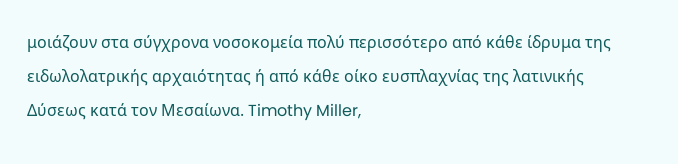μοιάζουν στα σύγχρονα νοσοκομεία πολύ περισσότερο από κάθε ίδρυμα της ειδωλολατρικής αρχαιότητας ή από κάθε οίκο ευσπλαχνίας της λατινικής Δύσεως κατά τον Μεσαίωνα. Timothy Miller,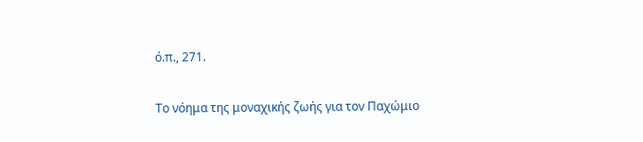ό.π., 271.

Το νόημα της μοναχικής ζωής για τον Παχώμιο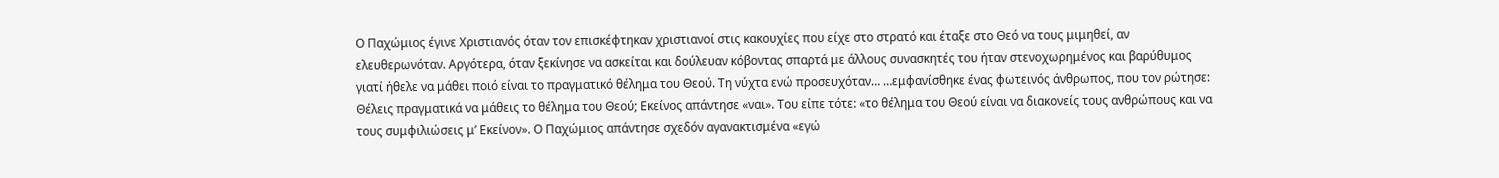Ο Παχώμιος έγινε Χριστιανός όταν τον επισκέφτηκαν χριστιανοί στις κακουχίες που είχε στο στρατό και έταξε στο Θεό να τους μιμηθεί, αν ελευθερωνόταν. Αργότερα, όταν ξεκίνησε να ασκείται και δούλευαν κόβοντας σπαρτά με άλλους συνασκητές του ήταν στενοχωρημένος και βαρύθυμος γιατί ήθελε να μάθει ποιό είναι το πραγματικό θέλημα του Θεού. Τη νύχτα ενώ προσευχόταν… …εμφανίσθηκε ένας φωτεινός άνθρωπος, που τον ρώτησε: Θέλεις πραγματικά να μάθεις το θέλημα του Θεού; Εκείνος απάντησε «ναι». Του είπε τότε: «το θέλημα του Θεού είναι να διακονείς τους ανθρώπους και να τους συμφιλιώσεις μ’ Εκείνον». Ο Παχώμιος απάντησε σχεδόν αγανακτισμένα «εγώ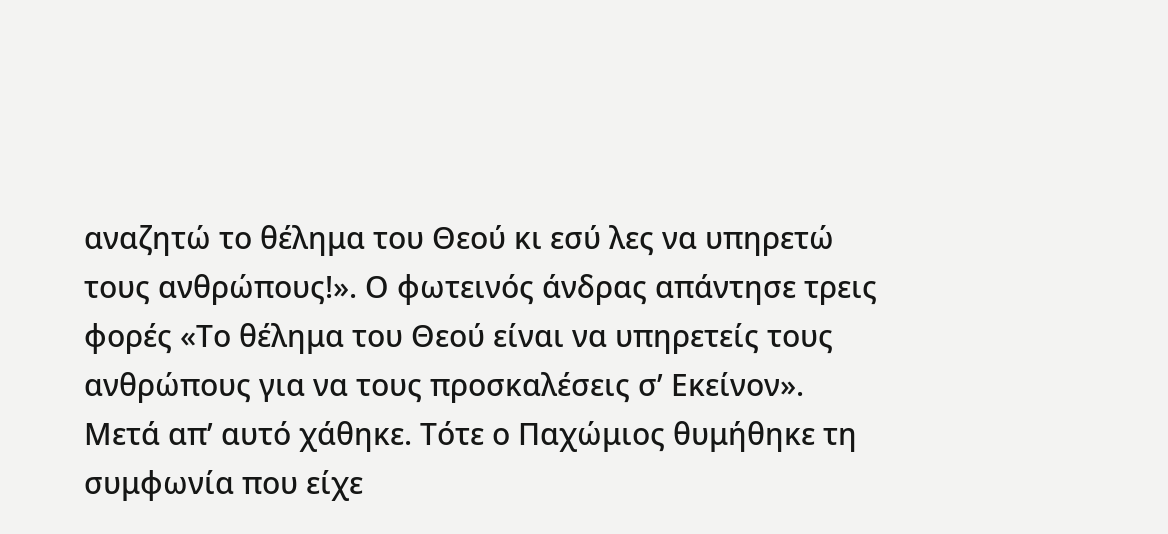αναζητώ το θέλημα του Θεού κι εσύ λες να υπηρετώ τους ανθρώπους!». Ο φωτεινός άνδρας απάντησε τρεις φορές «Το θέλημα του Θεού είναι να υπηρετείς τους ανθρώπους για να τους προσκαλέσεις σ’ Εκείνον». Μετά απ’ αυτό χάθηκε. Τότε ο Παχώμιος θυμήθηκε τη συμφωνία που είχε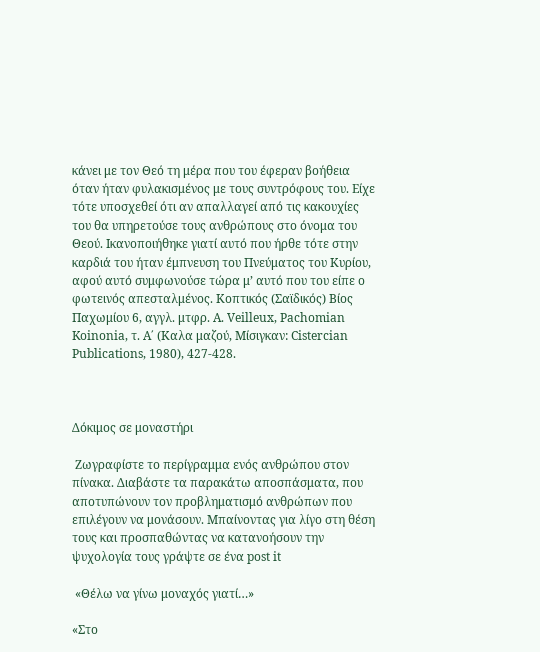κάνει με τον Θεό τη μέρα που του έφεραν βοήθεια όταν ήταν φυλακισμένος με τους συντρόφους του. Είχε τότε υποσχεθεί ότι αν απαλλαγεί από τις κακουχίες του θα υπηρετούσε τους ανθρώπους στο όνομα του Θεού. Ικανοποιήθηκε γιατί αυτό που ήρθε τότε στην καρδιά του ήταν έμπνευση του Πνεύματος του Κυρίου, αφού αυτό συμφωνούσε τώρα μ’ αυτό που του είπε ο φωτεινός απεσταλμένος. Κοπτικός (Σαϊδικός) Βίος Παχωμίου 6, αγγλ. μτφρ. A. Veilleux, Pachomian Koinonia, τ. Α΄ (Καλα μαζού, Μίσιγκαν: Cistercian Publications, 1980), 427-428.



Δόκιμος σε μοναστήρι

 Ζωγραφίστε το περίγραμμα ενός ανθρώπου στον πίνακα. Διαβάστε τα παρακάτω αποσπάσματα, που αποτυπώνουν τον προβληματισμό ανθρώπων που επιλέγουν να μονάσουν. Μπαίνοντας για λίγο στη θέση τους και προσπαθώντας να κατανοήσουν την ψυχολογία τους γράψτε σε ένα post it

 «Θέλω να γίνω μοναχός γιατί…»

«Στο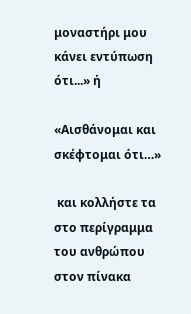μοναστήρι μου κάνει εντύπωση ότι...» ή

«Αισθάνομαι και σκέφτομαι ότι…»

 και κολλήστε τα στο περίγραμμα του ανθρώπου στον πίνακα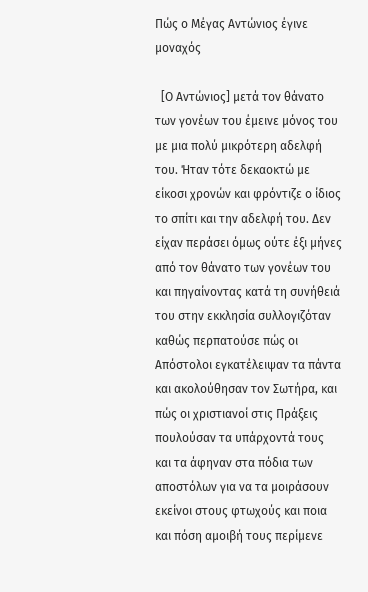Πώς ο Μέγας Αντώνιος έγινε μοναχός

  [Ο Αντώνιος] μετά τον θάνατο των γονέων του έμεινε μόνος του με μια πολύ μικρότερη αδελφή του. Ήταν τότε δεκαοκτώ με είκοσι χρονών και φρόντιζε ο ίδιος το σπίτι και την αδελφή του. Δεν είχαν περάσει όμως ούτε έξι μήνες από τον θάνατο των γονέων του και πηγαίνοντας κατά τη συνήθειά του στην εκκλησία συλλογιζόταν καθώς περπατούσε πώς οι Απόστολοι εγκατέλειψαν τα πάντα και ακολούθησαν τον Σωτήρα, και πώς οι χριστιανοί στις Πράξεις πουλούσαν τα υπάρχοντά τους και τα άφηναν στα πόδια των αποστόλων για να τα μοιράσουν εκείνοι στους φτωχούς και ποια και πόση αμοιβή τους περίμενε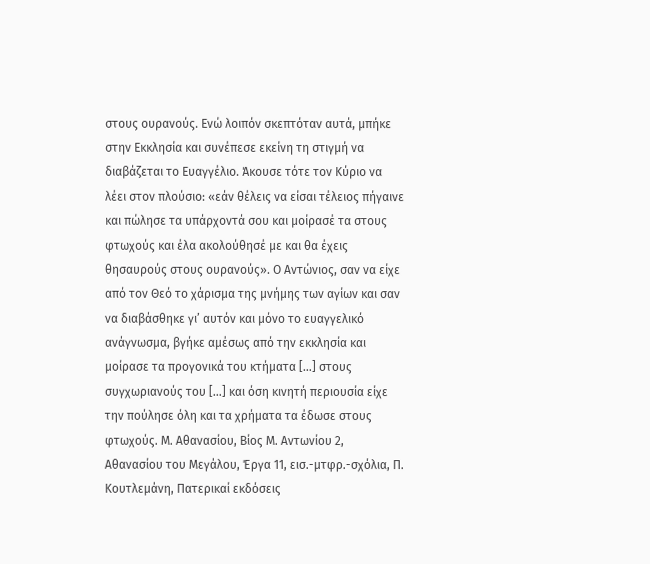στους ουρανούς. Ενώ λοιπόν σκεπτόταν αυτά, μπήκε στην Εκκλησία και συνέπεσε εκείνη τη στιγμή να διαβάζεται το Ευαγγέλιο. Άκουσε τότε τον Κύριο να λέει στον πλούσιο: «εάν θέλεις να είσαι τέλειος πήγαινε και πώλησε τα υπάρχοντά σου και μοίρασέ τα στους φτωχούς και έλα ακολούθησέ με και θα έχεις θησαυρούς στους ουρανούς». Ο Αντώνιος, σαν να είχε από τον Θεό το χάρισμα της μνήμης των αγίων και σαν να διαβάσθηκε γι’ αυτόν και μόνο το ευαγγελικό ανάγνωσμα, βγήκε αμέσως από την εκκλησία και μοίρασε τα προγονικά του κτήματα […] στους συγχωριανούς του […] και όση κινητή περιουσία είχε την πούλησε όλη και τα χρήματα τα έδωσε στους φτωχούς. Μ. Αθανασίου, Βίος Μ. Αντωνίου 2, Αθανασίου του Μεγάλου, Έργα 11, εισ.-μτφρ.-σχόλια, Π. Κουτλεμάνη, Πατερικαί εκδόσεις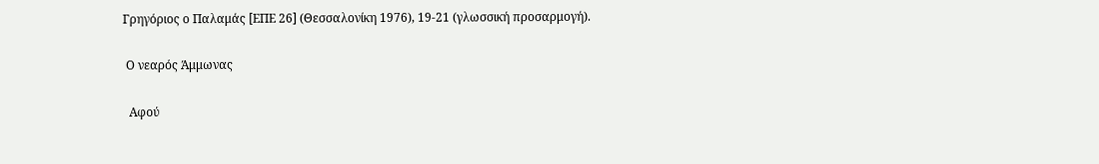Γρηγόριος ο Παλαμάς [ΕΠΕ 26] (Θεσσαλονίκη 1976), 19-21 (γλωσσική προσαρμογή).

 Ο νεαρός Άμμωνας

  Αφού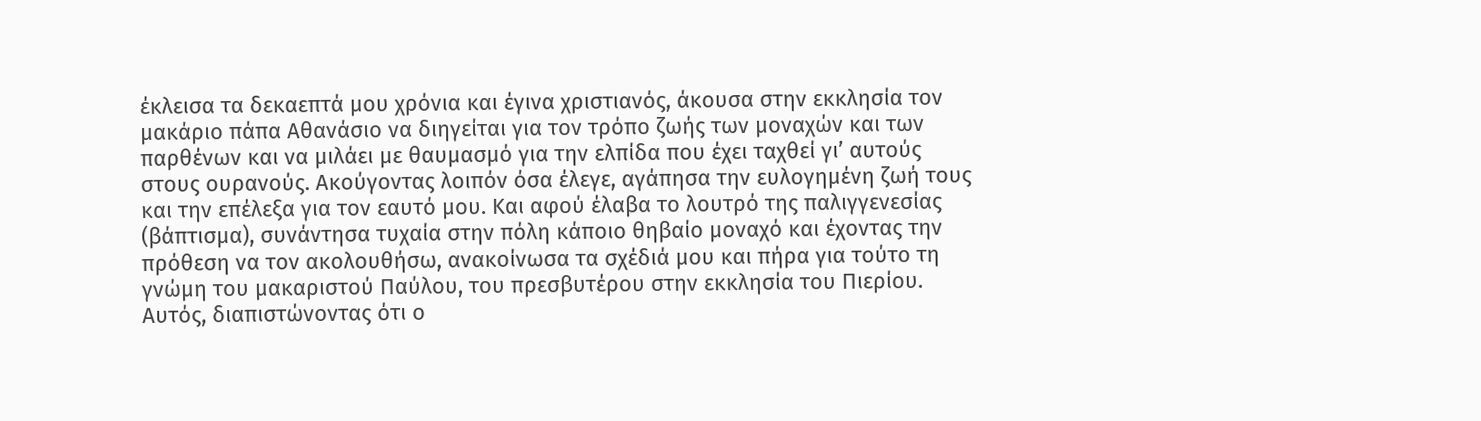έκλεισα τα δεκαεπτά μου χρόνια και έγινα χριστιανός, άκουσα στην εκκλησία τον μακάριο πάπα Αθανάσιο να διηγείται για τον τρόπο ζωής των μοναχών και των παρθένων και να μιλάει με θαυμασμό για την ελπίδα που έχει ταχθεί γι’ αυτούς στους ουρανούς. Ακούγοντας λοιπόν όσα έλεγε, αγάπησα την ευλογημένη ζωή τους και την επέλεξα για τον εαυτό μου. Και αφού έλαβα το λουτρό της παλιγγενεσίας (βάπτισμα), συνάντησα τυχαία στην πόλη κάποιο θηβαίο μοναχό και έχοντας την πρόθεση να τον ακολουθήσω, ανακοίνωσα τα σχέδιά μου και πήρα για τούτο τη γνώμη του μακαριστού Παύλου, του πρεσβυτέρου στην εκκλησία του Πιερίου. Αυτός, διαπιστώνοντας ότι ο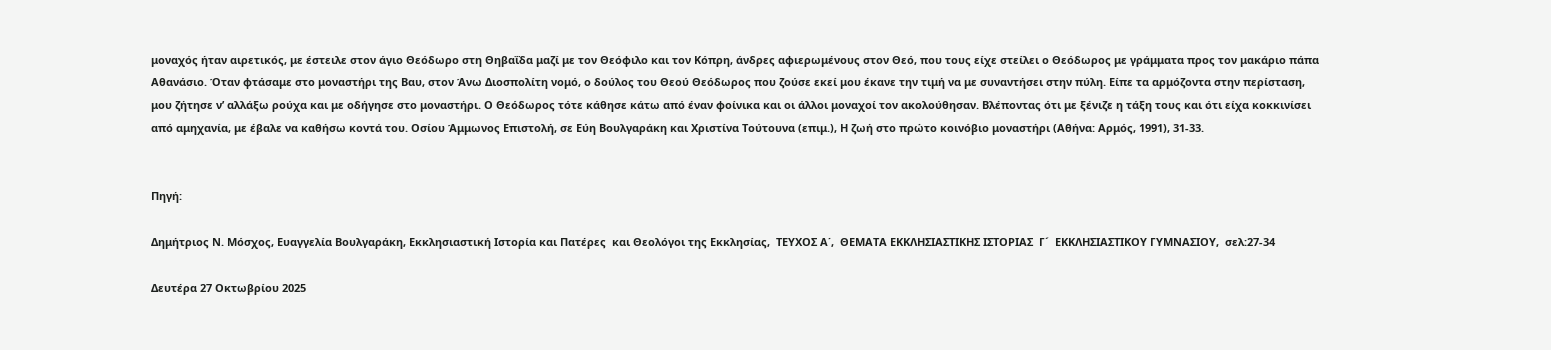μοναχός ήταν αιρετικός, με έστειλε στον άγιο Θεόδωρο στη Θηβαΐδα μαζί με τον Θεόφιλο και τον Κόπρη, άνδρες αφιερωμένους στον Θεό, που τους είχε στείλει ο Θεόδωρος με γράμματα προς τον μακάριο πάπα Αθανάσιο. Όταν φτάσαμε στο μοναστήρι της Βαυ, στον Άνω Διοσπολίτη νομό, ο δούλος του Θεού Θεόδωρος που ζούσε εκεί μου έκανε την τιμή να με συναντήσει στην πύλη. Είπε τα αρμόζοντα στην περίσταση, μου ζήτησε ν’ αλλάξω ρούχα και με οδήγησε στο μοναστήρι. Ο Θεόδωρος τότε κάθησε κάτω από έναν φοίνικα και οι άλλοι μοναχοί τον ακολούθησαν. Βλέποντας ότι με ξένιζε η τάξη τους και ότι είχα κοκκινίσει από αμηχανία, με έβαλε να καθήσω κοντά του. Οσίου Άμμωνος Επιστολή, σε Εύη Βουλγαράκη και Χριστίνα Τούτουνα (επιμ.), Η ζωή στο πρώτο κοινόβιο μοναστήρι (Αθήνα: Αρμός, 1991), 31-33.


Πηγή:

Δημήτριος Ν. Μόσχος, Ευαγγελία Βουλγαράκη, Εκκλησιαστική Ιστορία και Πατέρες  και Θεολόγοι της Εκκλησίας,  ΤΕΥΧΟΣ Α΄,  ΘΕΜΑΤΑ ΕΚΚΛΗΣΙΑΣΤΙΚΗΣ ΙΣΤΟΡΙΑΣ  Γ´  ΕΚΚΛΗΣΙΑΣΤΙΚΟΥ ΓΥΜΝΑΣΙΟΥ,  σελ:27-34

Δευτέρα 27 Οκτωβρίου 2025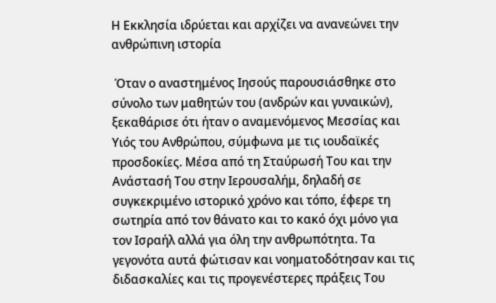Η Εκκλησία ιδρύεται και αρχίζει να ανανεώνει την ανθρώπινη ιστορία

 Όταν ο αναστημένος Ιησούς παρουσιάσθηκε στο σύνολο των μαθητών του (ανδρών και γυναικών), ξεκαθάρισε ότι ήταν ο αναμενόμενος Μεσσίας και Υιός του Ανθρώπου, σύμφωνα με τις ιουδαϊκές προσδοκίες. Μέσα από τη Σταύρωσή Του και την Ανάστασή Του στην Ιερουσαλήμ, δηλαδή σε συγκεκριμένο ιστορικό χρόνο και τόπο, έφερε τη σωτηρία από τον θάνατο και το κακό όχι μόνο για τον Ισραήλ αλλά για όλη την ανθρωπότητα. Τα γεγονότα αυτά φώτισαν και νοηματοδότησαν και τις διδασκαλίες και τις προγενέστερες πράξεις Του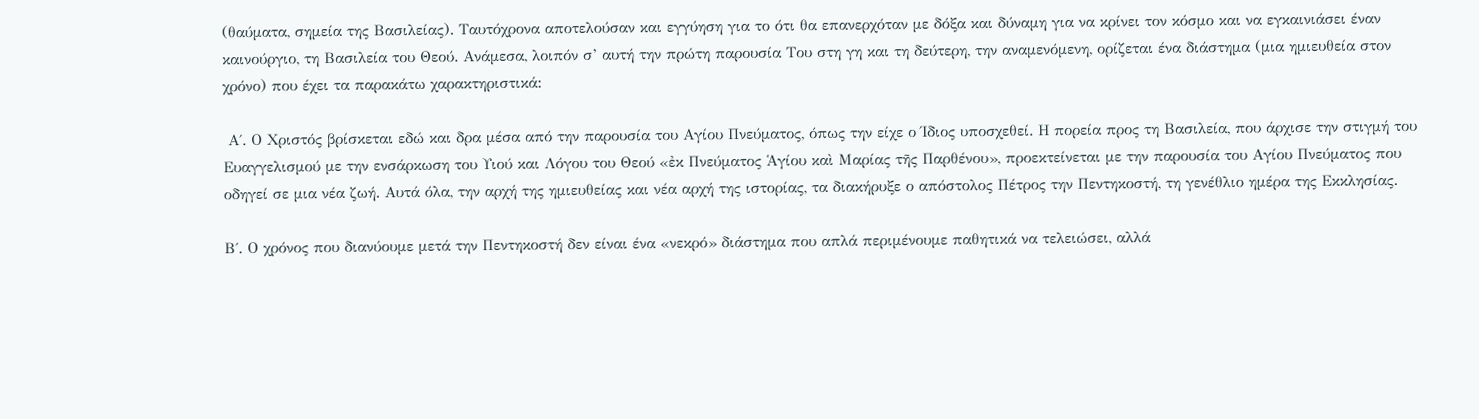(θαύματα, σημεία της Βασιλείας). Ταυτόχρονα αποτελούσαν και εγγύηση για το ότι θα επανερχόταν με δόξα και δύναμη για να κρίνει τον κόσμο και να εγκαινιάσει έναν καινούργιο, τη Βασιλεία του Θεού. Ανάμεσα, λοιπόν σ’ αυτή την πρώτη παρουσία Του στη γη και τη δεύτερη, την αναμενόμενη, ορίζεται ένα διάστημα (μια ημιευθεία στον χρόνο) που έχει τα παρακάτω χαρακτηριστικά:

 Α΄. Ο Χριστός βρίσκεται εδώ και δρα μέσα από την παρουσία του Αγίου Πνεύματος, όπως την είχε ο Ίδιος υποσχεθεί. Η πορεία προς τη Βασιλεία, που άρχισε την στιγμή του Ευαγγελισμού με την ενσάρκωση του Υιού και Λόγου του Θεού «ἐκ Πνεύματος Ἁγίου καὶ Μαρίας τῆς Παρθένου», προεκτείνεται με την παρουσία του Αγίου Πνεύματος που οδηγεί σε μια νέα ζωή. Αυτά όλα, την αρχή της ημιευθείας και νέα αρχή της ιστορίας, τα διακήρυξε ο απόστολος Πέτρος την Πεντηκοστή, τη γενέθλιο ημέρα της Εκκλησίας.

Β΄. Ο χρόνος που διανύουμε μετά την Πεντηκοστή δεν είναι ένα «νεκρό» διάστημα που απλά περιμένουμε παθητικά να τελειώσει, αλλά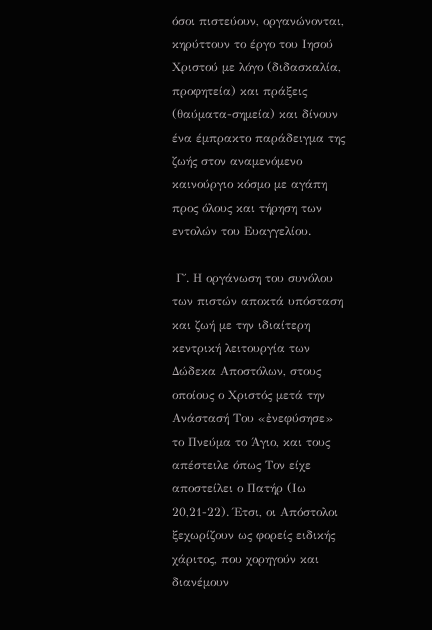όσοι πιστεύουν, οργανώνονται, κηρύττουν το έργο του Ιησού Χριστού με λόγο (διδασκαλία, προφητεία) και πράξεις (θαύματα-σημεία) και δίνουν ένα έμπρακτο παράδειγμα της ζωής στον αναμενόμενο καινούργιο κόσμο με αγάπη προς όλους και τήρηση των εντολών του Ευαγγελίου.

 Γ΄. Η οργάνωση του συνόλου των πιστών αποκτά υπόσταση και ζωή με την ιδιαίτερη κεντρική λειτουργία των Δώδεκα Αποστόλων, στους οποίους ο Χριστός μετά την Ανάστασή Του «ἐνεφύσησε» το Πνεύμα το Άγιο, και τους απέστειλε όπως Τον είχε αποστείλει ο Πατήρ (Ιω 20,21-22). Έτσι, οι Απόστολοι ξεχωρίζουν ως φορείς ειδικής χάριτος, που χορηγούν και διανέμουν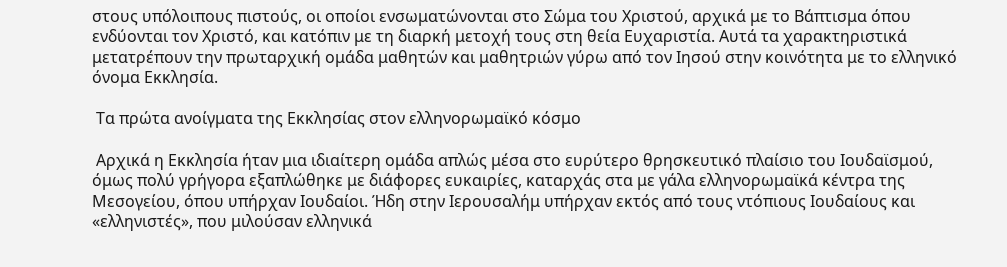στους υπόλοιπους πιστούς, οι οποίοι ενσωματώνονται στο Σώμα του Χριστού, αρχικά με το Βάπτισμα όπου ενδύονται τον Χριστό, και κατόπιν με τη διαρκή μετοχή τους στη θεία Ευχαριστία. Αυτά τα χαρακτηριστικά μετατρέπουν την πρωταρχική ομάδα μαθητών και μαθητριών γύρω από τον Ιησού στην κοινότητα με το ελληνικό όνομα Εκκλησία.

 Τα πρώτα ανοίγματα της Εκκλησίας στον ελληνορωμαϊκό κόσμο

 Αρχικά η Εκκλησία ήταν μια ιδιαίτερη ομάδα απλώς μέσα στο ευρύτερο θρησκευτικό πλαίσιο του Ιουδαϊσμού, όμως πολύ γρήγορα εξαπλώθηκε με διάφορες ευκαιρίες, καταρχάς στα με γάλα ελληνορωμαϊκά κέντρα της Μεσογείου, όπου υπήρχαν Ιουδαίοι. Ήδη στην Ιερουσαλήμ υπήρχαν εκτός από τους ντόπιους Ιουδαίους και «ελληνιστές», που μιλούσαν ελληνικά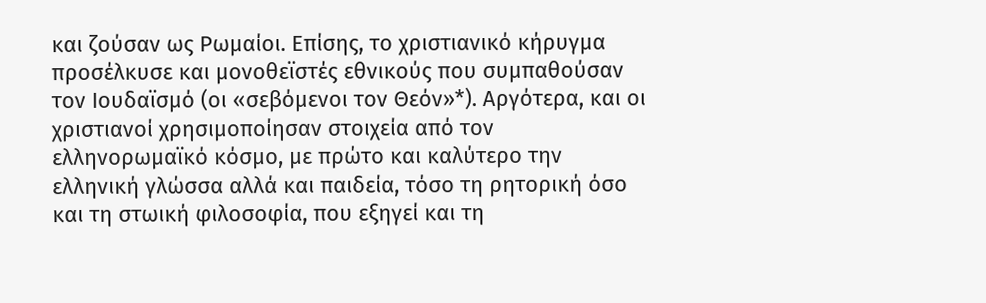και ζούσαν ως Ρωμαίοι. Επίσης, το χριστιανικό κήρυγμα προσέλκυσε και μονοθεϊστές εθνικούς που συμπαθούσαν τον Ιουδαϊσμό (οι «σεβόμενοι τον Θεόν»*). Αργότερα, και οι χριστιανοί χρησιμοποίησαν στοιχεία από τον ελληνορωμαϊκό κόσμο, με πρώτο και καλύτερο την ελληνική γλώσσα αλλά και παιδεία, τόσο τη ρητορική όσο και τη στωική φιλοσοφία, που εξηγεί και τη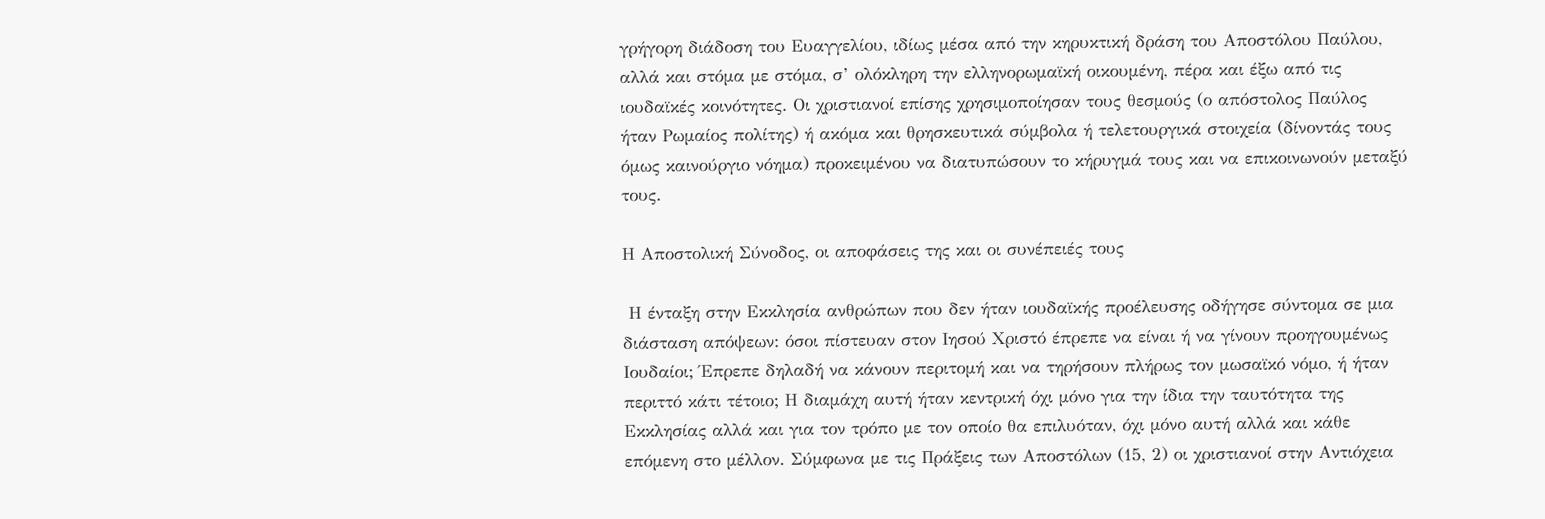γρήγορη διάδοση του Ευαγγελίου, ιδίως μέσα από την κηρυκτική δράση του Αποστόλου Παύλου, αλλά και στόμα με στόμα, σ’ ολόκληρη την ελληνορωμαϊκή οικουμένη, πέρα και έξω από τις ιουδαϊκές κοινότητες. Οι χριστιανοί επίσης χρησιμοποίησαν τους θεσμούς (ο απόστολος Παύλος ήταν Ρωμαίος πολίτης) ή ακόμα και θρησκευτικά σύμβολα ή τελετουργικά στοιχεία (δίνοντάς τους όμως καινούργιο νόημα) προκειμένου να διατυπώσουν το κήρυγμά τους και να επικοινωνούν μεταξύ τους.

Η Αποστολική Σύνοδος, οι αποφάσεις της και οι συνέπειές τους

 Η ένταξη στην Εκκλησία ανθρώπων που δεν ήταν ιουδαϊκής προέλευσης οδήγησε σύντομα σε μια διάσταση απόψεων: όσοι πίστευαν στον Ιησού Χριστό έπρεπε να είναι ή να γίνουν προηγουμένως  Ιουδαίοι; Έπρεπε δηλαδή να κάνουν περιτομή και να τηρήσουν πλήρως τον μωσαϊκό νόμο, ή ήταν περιττό κάτι τέτοιο; Η διαμάχη αυτή ήταν κεντρική όχι μόνο για την ίδια την ταυτότητα της Εκκλησίας αλλά και για τον τρόπο με τον οποίο θα επιλυόταν, όχι μόνο αυτή αλλά και κάθε επόμενη στο μέλλον. Σύμφωνα με τις Πράξεις των Αποστόλων (15, 2) οι χριστιανοί στην Αντιόχεια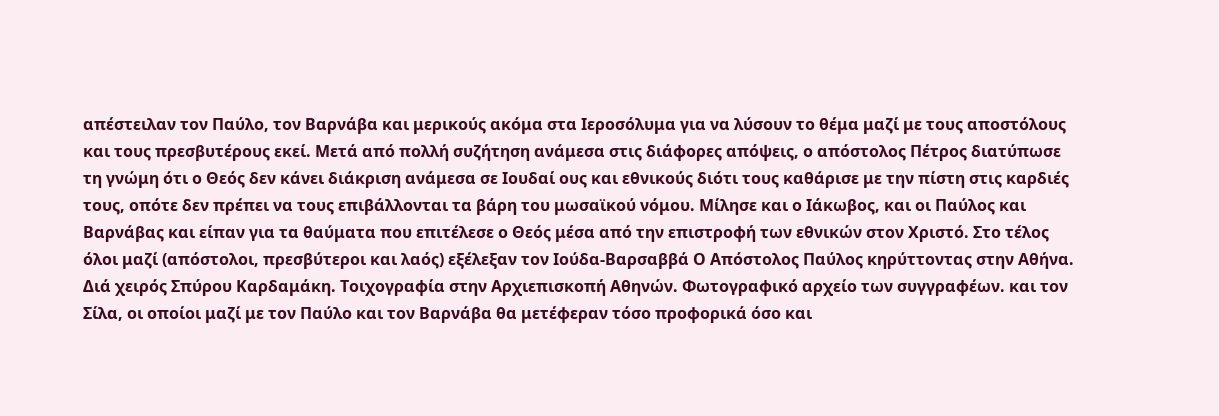απέστειλαν τον Παύλο, τον Βαρνάβα και μερικούς ακόμα στα Ιεροσόλυμα για να λύσουν το θέμα μαζί με τους αποστόλους και τους πρεσβυτέρους εκεί. Μετά από πολλή συζήτηση ανάμεσα στις διάφορες απόψεις, ο απόστολος Πέτρος διατύπωσε τη γνώμη ότι ο Θεός δεν κάνει διάκριση ανάμεσα σε Ιουδαί ους και εθνικούς διότι τους καθάρισε με την πίστη στις καρδιές τους, οπότε δεν πρέπει να τους επιβάλλονται τα βάρη του μωσαϊκού νόμου. Μίλησε και ο Ιάκωβος, και οι Παύλος και Βαρνάβας και είπαν για τα θαύματα που επιτέλεσε ο Θεός μέσα από την επιστροφή των εθνικών στον Χριστό. Στο τέλος όλοι μαζί (απόστολοι, πρεσβύτεροι και λαός) εξέλεξαν τον Ιούδα-Βαρσαββά Ο Απόστολος Παύλος κηρύττοντας στην Αθήνα. Διά χειρός Σπύρου Καρδαμάκη. Τοιχογραφία στην Αρχιεπισκοπή Αθηνών. Φωτογραφικό αρχείο των συγγραφέων. και τον Σίλα, οι οποίοι μαζί με τον Παύλο και τον Βαρνάβα θα μετέφεραν τόσο προφορικά όσο και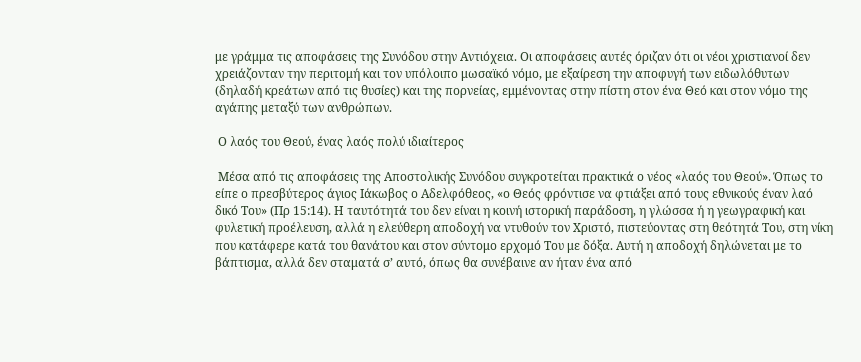με γράμμα τις αποφάσεις της Συνόδου στην Αντιόχεια. Οι αποφάσεις αυτές όριζαν ότι οι νέοι χριστιανοί δεν χρειάζονταν την περιτομή και τον υπόλοιπο μωσαϊκό νόμο, με εξαίρεση την αποφυγή των ειδωλόθυτων (δηλαδή κρεάτων από τις θυσίες) και της πορνείας, εμμένοντας στην πίστη στον ένα Θεό και στον νόμο της αγάπης μεταξύ των ανθρώπων.

 Ο λαός του Θεού, ένας λαός πολύ ιδιαίτερος

 Μέσα από τις αποφάσεις της Αποστολικής Συνόδου συγκροτείται πρακτικά ο νέος «λαός του Θεού». Όπως το είπε ο πρεσβύτερος άγιος Ιάκωβος ο Αδελφόθεος, «ο Θεός φρόντισε να φτιάξει από τους εθνικούς έναν λαό δικό Του» (Πρ 15:14). Η ταυτότητά του δεν είναι η κοινή ιστορική παράδοση, η γλώσσα ή η γεωγραφική και φυλετική προέλευση, αλλά η ελεύθερη αποδοχή να ντυθούν τον Χριστό, πιστεύοντας στη θεότητά Του, στη νίκη που κατάφερε κατά του θανάτου και στον σύντομο ερχομό Του με δόξα. Αυτή η αποδοχή δηλώνεται με το βάπτισμα, αλλά δεν σταματά σ’ αυτό, όπως θα συνέβαινε αν ήταν ένα από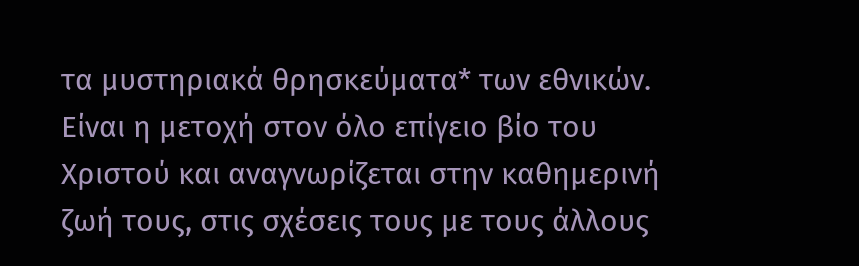τα μυστηριακά θρησκεύματα* των εθνικών. Είναι η μετοχή στον όλο επίγειο βίο του Χριστού και αναγνωρίζεται στην καθημερινή ζωή τους, στις σχέσεις τους με τους άλλους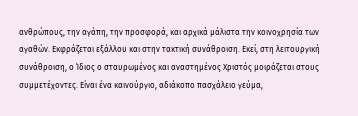ανθρώπους, την αγάπη, την προσφορά, και αρχικά μάλιστα την κοινοχρησία των αγαθών. Εκφράζεται εξάλλου και στην τακτική συνάθροιση. Εκεί, στη λειτουργική συνάθροιση, ο Ίδιος ο σταυρωμένος και αναστημένος Χριστός μοιράζεται στους συμμετέχοντες. Είναι ένα καινούργιο, αδιάκοπο πασχάλειο γεύμα,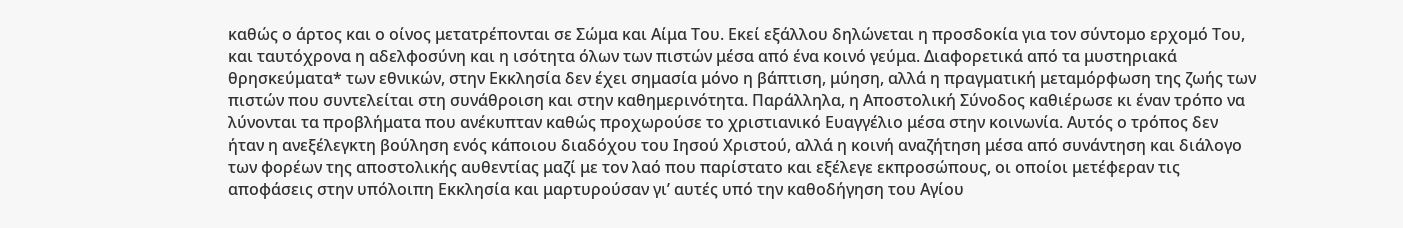καθώς ο άρτος και ο οίνος μετατρέπονται σε Σώμα και Αίμα Του. Εκεί εξάλλου δηλώνεται η προσδοκία για τον σύντομο ερχομό Του, και ταυτόχρονα η αδελφοσύνη και η ισότητα όλων των πιστών μέσα από ένα κοινό γεύμα. Διαφορετικά από τα μυστηριακά θρησκεύματα* των εθνικών, στην Εκκλησία δεν έχει σημασία μόνο η βάπτιση, μύηση, αλλά η πραγματική μεταμόρφωση της ζωής των πιστών που συντελείται στη συνάθροιση και στην καθημερινότητα. Παράλληλα, η Αποστολική Σύνοδος καθιέρωσε κι έναν τρόπο να λύνονται τα προβλήματα που ανέκυπταν καθώς προχωρούσε το χριστιανικό Ευαγγέλιο μέσα στην κοινωνία. Αυτός ο τρόπος δεν ήταν η ανεξέλεγκτη βούληση ενός κάποιου διαδόχου του Ιησού Χριστού, αλλά η κοινή αναζήτηση μέσα από συνάντηση και διάλογο των φορέων της αποστολικής αυθεντίας μαζί με τον λαό που παρίστατο και εξέλεγε εκπροσώπους, οι οποίοι μετέφεραν τις αποφάσεις στην υπόλοιπη Εκκλησία και μαρτυρούσαν γι’ αυτές υπό την καθοδήγηση του Αγίου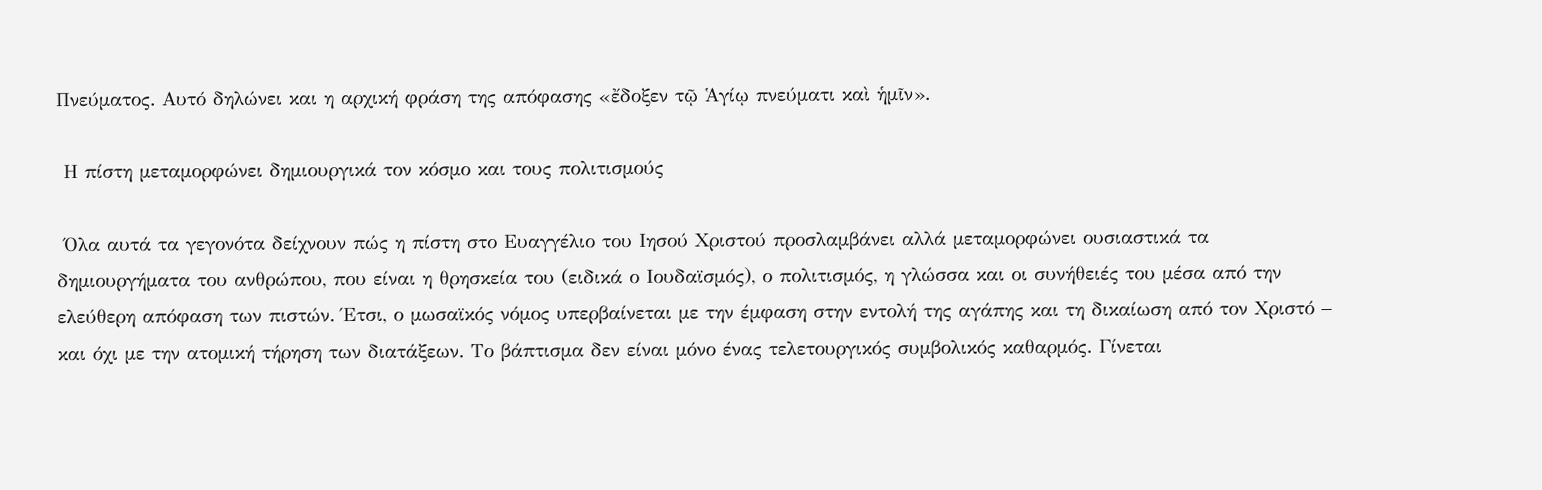Πνεύματος. Αυτό δηλώνει και η αρχική φράση της απόφασης «ἔδοξεν τῷ Ἁγίῳ πνεύματι καὶ ἡμῖν».

 Η πίστη μεταμορφώνει δημιουργικά τον κόσμο και τους πολιτισμούς

 Όλα αυτά τα γεγονότα δείχνουν πώς η πίστη στο Ευαγγέλιο του Ιησού Χριστού προσλαμβάνει αλλά μεταμορφώνει ουσιαστικά τα δημιουργήματα του ανθρώπου, που είναι η θρησκεία του (ειδικά ο Ιουδαϊσμός), ο πολιτισμός, η γλώσσα και οι συνήθειές του μέσα από την ελεύθερη απόφαση των πιστών. Έτσι, ο μωσαϊκός νόμος υπερβαίνεται με την έμφαση στην εντολή της αγάπης και τη δικαίωση από τον Χριστό – και όχι με την ατομική τήρηση των διατάξεων. Το βάπτισμα δεν είναι μόνο ένας τελετουργικός συμβολικός καθαρμός. Γίνεται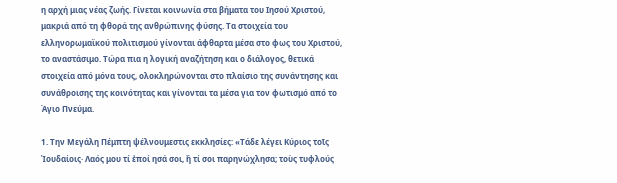η αρχή μιας νέας ζωής. Γίνεται κοινωνία στα βήματα του Ιησού Χριστού, μακριά από τη φθορά της ανθρώπινης φύσης. Τα στοιχεία του ελληνορωμαϊκού πολιτισμού γίνονται άφθαρτα μέσα στο φως του Χριστού, το αναστάσιμο. Τώρα πια η λογική αναζήτηση και ο διάλογος, θετικά στοιχεία από μόνα τους, ολοκληρώνονται στο πλαίσιο της συνάντησης και συνάθροισης της κοινότητας και γίνονται τα μέσα για τον φωτισμό από το Άγιο Πνεύμα.

1. Την Μεγάλη Πέμπτη ψέλνουμεστις εκκλησίες: «Τάδε λέγει Κύριος τοῖς Ἰουδαίοις· Λαός μου τί ἐποί ησά σοι, ἢ τί σοι παρηνώχλησα; τοὺς τυφλούς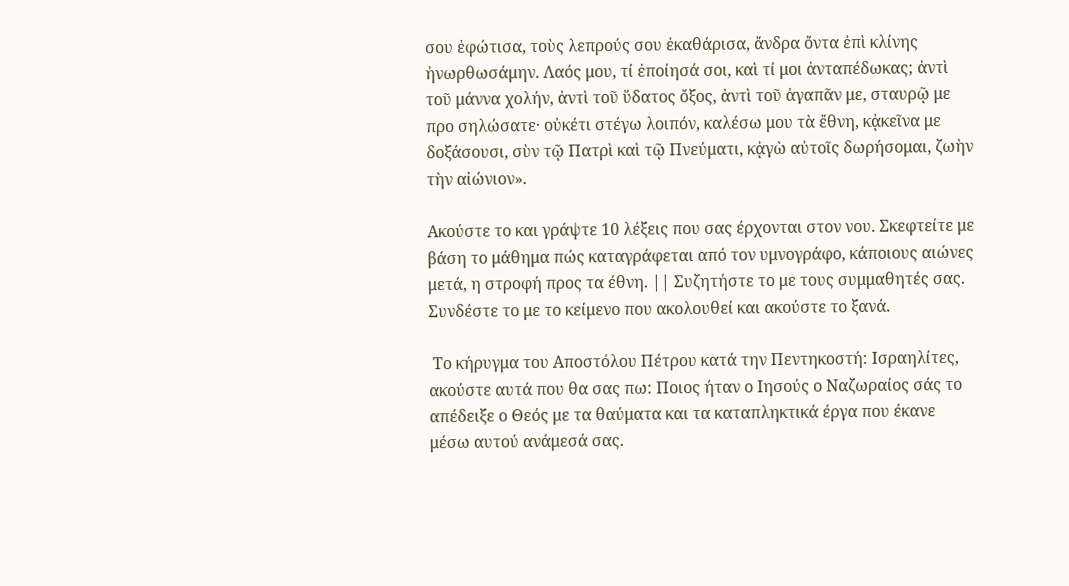σου ἐφώτισα, τοὺς λεπρούς σου ἐκαθάρισα, ἄνδρα ὄντα ἐπὶ κλίνης ἠνωρθωσάμην. Λαός μου, τί ἐποίησά σοι, καὶ τί μοι ἀνταπέδωκας; ἀντὶ τοῦ μάννα χολήν, ἀντὶ τοῦ ὕδατος ὄξος, ἀντὶ τοῦ ἀγαπᾶν με, σταυρῷ με προ σηλώσατε· οὐκέτι στέγω λοιπόν, καλέσω μου τὰ ἔθνη, κᾀκεῖνα με δοξάσουσι, σὺν τῷ Πατρὶ καὶ τῷ Πνεύματι, κᾀγὼ αὐτοῖς δωρήσομαι, ζωὴν τὴν αἰώνιον».

Ακούστε το και γράψτε 10 λέξεις που σας έρχονται στον νου. Σκεφτείτε με βάση το μάθημα πώς καταγράφεται από τον υμνογράφο, κάποιους αιώνες μετά, η στροφή προς τα έθνη. || Συζητήστε το με τους συμμαθητές σας. Συνδέστε το με το κείμενο που ακολουθεί και ακούστε το ξανά.

 Το κήρυγμα του Αποστόλου Πέτρου κατά την Πεντηκοστή: Ισραηλίτες, ακούστε αυτά που θα σας πω: Ποιος ήταν ο Ιησούς ο Ναζωραίος σάς το απέδειξε ο Θεός με τα θαύματα και τα καταπληκτικά έργα που έκανε μέσω αυτού ανάμεσά σας.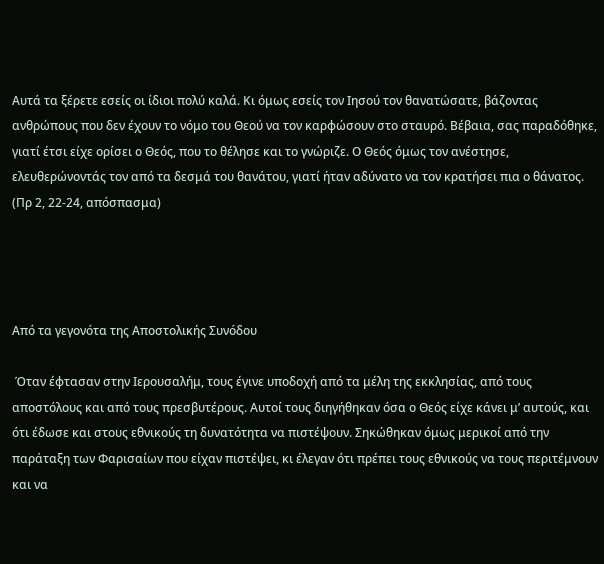Αυτά τα ξέρετε εσείς οι ίδιοι πολύ καλά. Κι όμως εσείς τον Ιησού τον θανατώσατε, βάζοντας ανθρώπους που δεν έχουν το νόμο του Θεού να τον καρφώσουν στο σταυρό. Βέβαια, σας παραδόθηκε, γιατί έτσι είχε ορίσει ο Θεός, που το θέλησε και το γνώριζε. Ο Θεός όμως τον ανέστησε, ελευθερώνοντάς τον από τα δεσμά του θανάτου, γιατί ήταν αδύνατο να τον κρατήσει πια ο θάνατος. (Πρ 2, 22-24, απόσπασμα)




Από τα γεγονότα της Αποστολικής Συνόδου

 Όταν έφτασαν στην Ιερουσαλήμ, τους έγινε υποδοχή από τα μέλη της εκκλησίας, από τους αποστόλους και από τους πρεσβυτέρους. Αυτοί τους διηγήθηκαν όσα ο Θεός είχε κάνει μ’ αυτούς, και ότι έδωσε και στους εθνικούς τη δυνατότητα να πιστέψουν. Σηκώθηκαν όμως μερικοί από την παράταξη των Φαρισαίων που είχαν πιστέψει, κι έλεγαν ότι πρέπει τους εθνικούς να τους περιτέμνουν και να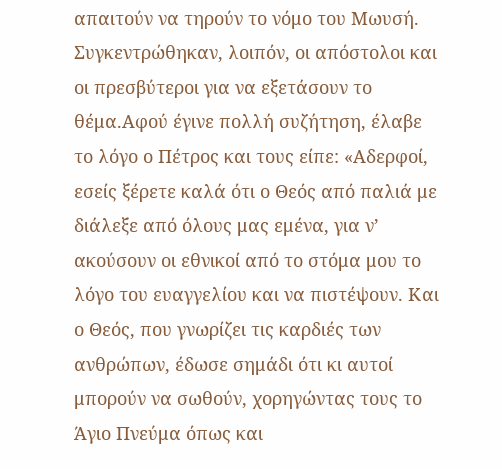απαιτούν να τηρούν το νόμο του Μωυσή. Συγκεντρώθηκαν, λοιπόν, οι απόστολοι και οι πρεσβύτεροι για να εξετάσουν το θέμα.Αφού έγινε πολλή συζήτηση, έλαβε το λόγο ο Πέτρος και τους είπε: «Αδερφοί, εσείς ξέρετε καλά ότι ο Θεός από παλιά με διάλεξε από όλους μας εμένα, για ν’ ακούσουν οι εθνικοί από το στόμα μου το λόγο του ευαγγελίου και να πιστέψουν. Και ο Θεός, που γνωρίζει τις καρδιές των ανθρώπων, έδωσε σημάδι ότι κι αυτοί μπορούν να σωθούν, χορηγώντας τους το Άγιο Πνεύμα όπως και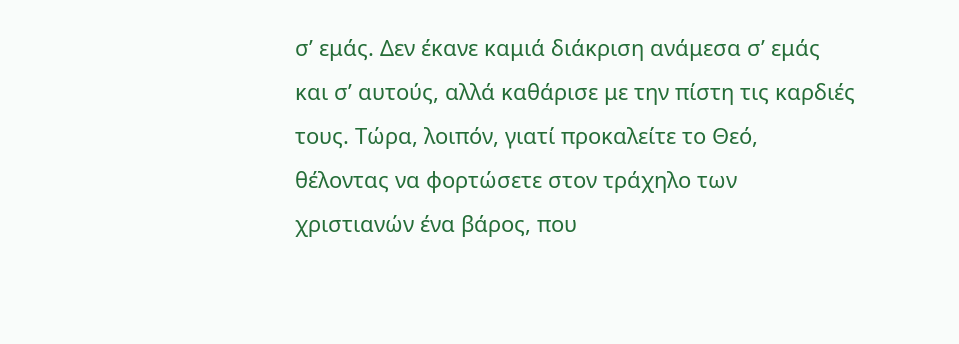σ’ εμάς. Δεν έκανε καμιά διάκριση ανάμεσα σ’ εμάς και σ’ αυτούς, αλλά καθάρισε με την πίστη τις καρδιές τους. Τώρα, λοιπόν, γιατί προκαλείτε το Θεό, θέλοντας να φορτώσετε στον τράχηλο των χριστιανών ένα βάρος, που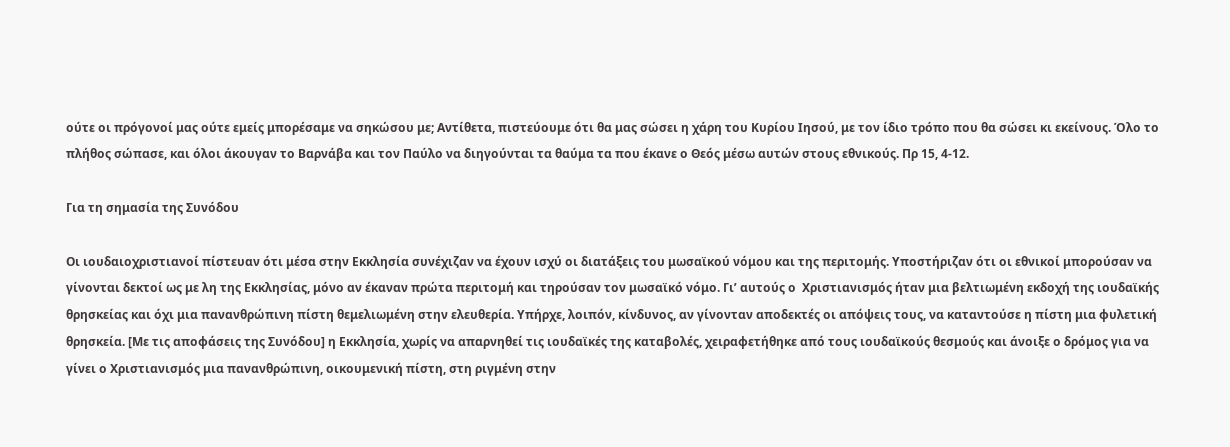ούτε οι πρόγονοί μας ούτε εμείς μπορέσαμε να σηκώσου με; Αντίθετα, πιστεύουμε ότι θα μας σώσει η χάρη του Κυρίου Ιησού, με τον ίδιο τρόπο που θα σώσει κι εκείνους. Όλο το πλήθος σώπασε, και όλοι άκουγαν το Βαρνάβα και τον Παύλο να διηγούνται τα θαύμα τα που έκανε ο Θεός μέσω αυτών στους εθνικούς. Πρ 15, 4-12.

Για τη σημασία της Συνόδου

Οι ιουδαιοχριστιανοί πίστευαν ότι μέσα στην Εκκλησία συνέχιζαν να έχουν ισχύ οι διατάξεις του μωσαϊκού νόμου και της περιτομής. Yποστήριζαν ότι οι εθνικοί μπορούσαν να γίνονται δεκτοί ως με λη της Εκκλησίας, μόνο αν έκαναν πρώτα περιτομή και τηρούσαν τον μωσαϊκό νόμο. Γι’ αυτούς ο  Χριστιανισμός ήταν μια βελτιωμένη εκδοχή της ιουδαϊκής θρησκείας και όχι μια πανανθρώπινη πίστη θεμελιωμένη στην ελευθερία. Yπήρχε, λοιπόν, κίνδυνος, αν γίνονταν αποδεκτές οι απόψεις τους, να καταντούσε η πίστη μια φυλετική θρησκεία. [Με τις αποφάσεις της Συνόδου] η Εκκλησία, χωρίς να απαρνηθεί τις ιουδαϊκές της καταβολές, χειραφετήθηκε από τους ιουδαϊκούς θεσμούς και άνοιξε ο δρόμος για να γίνει ο Χριστιανισμός μια πανανθρώπινη, οικουμενική πίστη, στη ριγμένη στην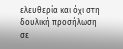ελευθερία και όχι στη δουλική προσήλωση σε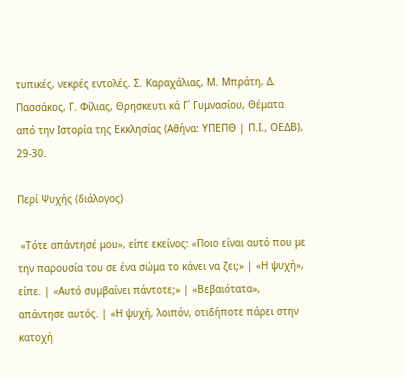τυπικές, νεκρές εντολές. Σ. Καραχάλιας, Μ. Μπράτη, Δ. Πασσάκος, Γ. Φίλιας, Θρησκευτι κά Γ΄ Γυμνασίου, Θέματα από την Ιστορία της Εκκλησίας (Αθήνα: ΥΠΕΠΘ | Π.Ι., ΟΕΔΒ), 29-30.

Περί Ψυχής (διάλογος)

 «Τότε απάντησέ μου», είπε εκείνος: «Ποιο είναι αυτό που με την παρουσία του σε ένα σώμα το κάνει να ζει;» | «Η ψυχή», είπε. | «Αυτό συμβαίνει πάντοτε;» | «Βεβαιότατα», απάντησε αυτός. | «Η ψυχή, λοιπόν, οτιδήποτε πάρει στην κατοχή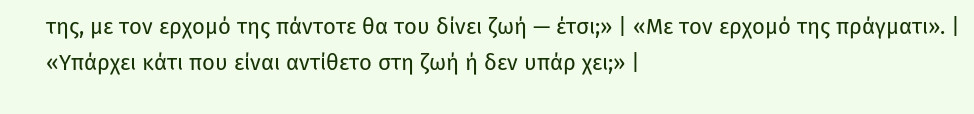της, με τον ερχομό της πάντοτε θα του δίνει ζωή — έτσι;» | «Με τον ερχομό της πράγματι». | «Υπάρχει κάτι που είναι αντίθετο στη ζωή ή δεν υπάρ χει;» |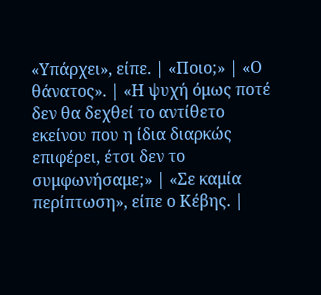«Υπάρχει», είπε. | «Ποιο;» | «Ο θάνατος». | «Η ψυχή όμως ποτέ δεν θα δεχθεί το αντίθετο εκείνου που η ίδια διαρκώς επιφέρει, έτσι δεν το συμφωνήσαμε;» | «Σε καμία περίπτωση», είπε ο Κέβης. |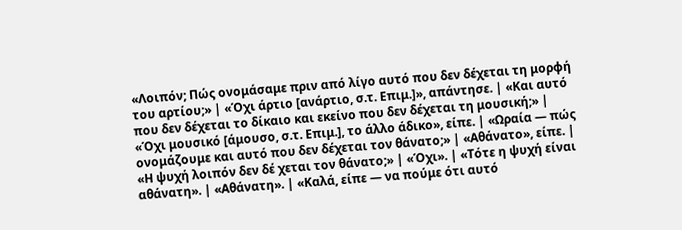«Λοιπόν; Πώς ονομάσαμε πριν από λίγο αυτό που δεν δέχεται τη μορφή του αρτίου;» | «Όχι άρτιο [ανάρτιο, σ.τ. Επιμ.]», απάντησε. | «Και αυτό που δεν δέχεται το δίκαιο και εκείνο που δεν δέχεται τη μουσική;» | «Όχι μουσικό [άμουσο, σ.τ. Επιμ.], το άλλο άδικο», είπε. | «Ωραία — πώς ονομάζουμε και αυτό που δεν δέχεται τον θάνατο;» | «Αθάνατο», είπε. | «Η ψυχή λοιπόν δεν δέ χεται τον θάνατο;» | «Όχι». | «Τότε η ψυχή είναι αθάνατη». | «Αθάνατη». | «Καλά, είπε — να πούμε ότι αυτό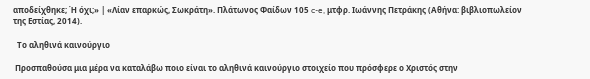αποδείχθηκε; Ή όχι;» | «Λίαν επαρκώς, Σωκράτη». Πλάτωνος Φαίδων 105 c-e, μτφρ. Ιωάννης Πετράκης (Αθήνα: βιβλιοπωλείον της Εστίας, 2014).

  Το αληθινά καινούργιο

 Προσπαθούσα μια μέρα να καταλάβω ποιο είναι το αληθινά καινούργιο στοιχείο που πρόσφερε ο Χριστός στην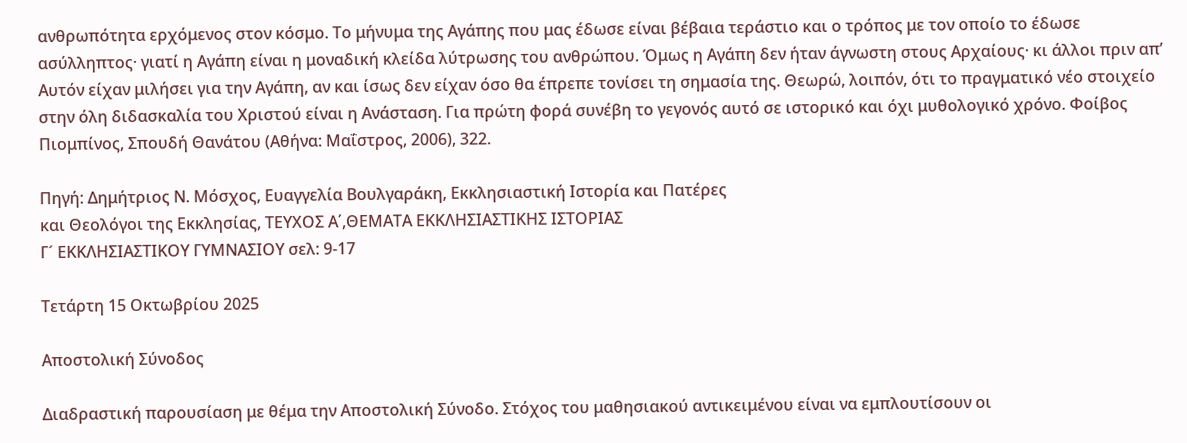ανθρωπότητα ερχόμενος στον κόσμο. Το μήνυμα της Αγάπης που μας έδωσε είναι βέβαια τεράστιο και ο τρόπος με τον οποίο το έδωσε ασύλληπτος· γιατί η Αγάπη είναι η μοναδική κλείδα λύτρωσης του ανθρώπου. Όμως η Αγάπη δεν ήταν άγνωστη στους Αρχαίους· κι άλλοι πριν απ’ Αυτόν είχαν μιλήσει για την Αγάπη, αν και ίσως δεν είχαν όσο θα έπρεπε τονίσει τη σημασία της. Θεωρώ, λοιπόν, ότι το πραγματικό νέο στοιχείο στην όλη διδασκαλία του Χριστού είναι η Ανάσταση. Για πρώτη φορά συνέβη το γεγονός αυτό σε ιστορικό και όχι μυθολογικό χρόνο. Φοίβος Πιομπίνος, Σπουδή Θανάτου (Αθήνα: Μαΐστρος, 2006), 322.

Πηγή: Δημήτριος Ν. Μόσχος, Ευαγγελία Βουλγαράκη, Εκκλησιαστική Ιστορία και Πατέρες
και Θεολόγοι της Εκκλησίας, ΤΕΥΧΟΣ Α΄,ΘΕΜΑΤΑ ΕΚΚΛΗΣΙΑΣΤΙΚΗΣ ΙΣΤΟΡΙΑΣ
Γ´ ΕΚΚΛΗΣΙΑΣΤΙΚΟΥ ΓΥΜΝΑΣΙΟΥ σελ: 9-17

Τετάρτη 15 Οκτωβρίου 2025

Αποστολική Σύνοδος

Διαδραστική παρουσίαση με θέμα την Αποστολική Σύνοδο. Στόχος του μαθησιακού αντικειμένου είναι να εμπλουτίσουν οι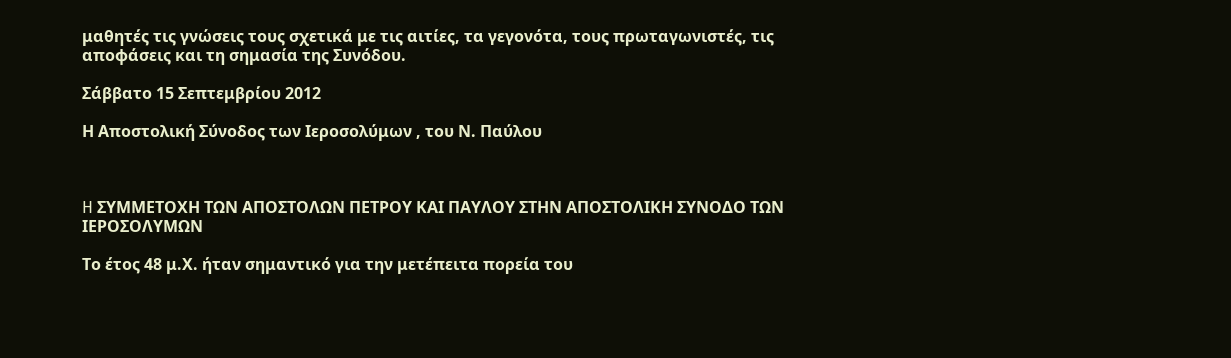μαθητές τις γνώσεις τους σχετικά με τις αιτίες, τα γεγονότα, τους πρωταγωνιστές, τις αποφάσεις και τη σημασία της Συνόδου.

Σάββατο 15 Σεπτεμβρίου 2012

Η Αποστολική Σύνοδος των Ιεροσολύμων , του Ν. Παύλου



H ΣΥΜΜΕΤΟΧΗ ΤΩΝ ΑΠΟΣΤΟΛΩΝ ΠΕΤΡΟΥ ΚΑΙ ΠΑΥΛΟΥ ΣΤΗΝ ΑΠΟΣΤΟΛΙΚΗ ΣΥΝΟΔΟ ΤΩΝ ΙΕΡΟΣΟΛΥΜΩΝ

Το έτος 48 μ.Χ. ήταν σημαντικό για την μετέπειτα πορεία του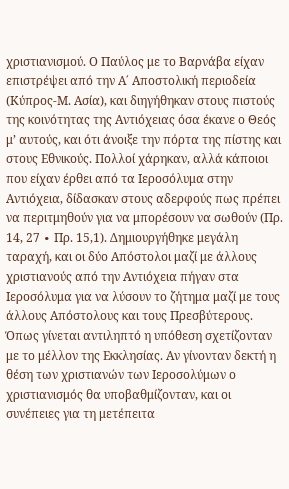χριστιανισμού. Ο Παύλος με το Βαρνάβα είχαν επιστρέψει από την Α΄ Αποστολική περιοδεία (Κύπρος-Μ. Ασία), και διηγήθηκαν στους πιστούς της κοινότητας της Αντιόχειας όσα έκανε ο Θεός μ’ αυτούς, και ότι άνοιξε την πόρτα της πίστης και στους Εθνικούς. Πολλοί χάρηκαν, αλλά κάποιοι που είχαν έρθει από τα Ιεροσόλυμα στην Αντιόχεια, δίδασκαν στους αδερφούς πως πρέπει να περιτμηθούν για να μπορέσουν να σωθούν (Πρ. 14, 27 ∙ Πρ. 15,1). Δημιουργήθηκε μεγάλη ταραχή, και οι δύο Απόστολοι μαζί με άλλους χριστιανούς από την Αντιόχεια πήγαν στα Ιεροσόλυμα για να λύσουν το ζήτημα μαζί με τους άλλους Απόστολους και τους Πρεσβύτερους.
Όπως γίνεται αντιληπτό η υπόθεση σχετίζονταν με το μέλλον της Εκκλησίας. Αν γίνονταν δεκτή η θέση των χριστιανών των Ιεροσολύμων ο χριστιανισμός θα υποβαθμίζονταν, και οι συνέπειες για τη μετέπειτα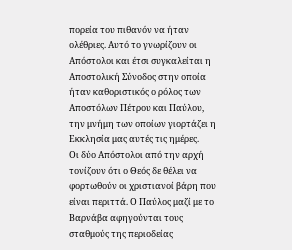πορεία του πιθανόν να ήταν ολέθριες. Αυτό το γνωρίζουν οι Απόστολοι και έτσι συγκαλείται η Αποστολική Σύνοδος στην οποία ήταν καθοριστικός ο ρόλος των Αποστόλων Πέτρου και Παύλου, την μνήμη των οποίων γιορτάζει η Εκκλησία μας αυτές τις ημέρες.
Οι δύο Απόστολοι από την αρχή τονίζουν ότι ο Θεός δε θέλει να φορτωθούν οι χριστιανοί βάρη που είναι περιττά. Ο Παύλος μαζί με το Βαρνάβα αφηγούνται τους σταθμούς της περιοδείας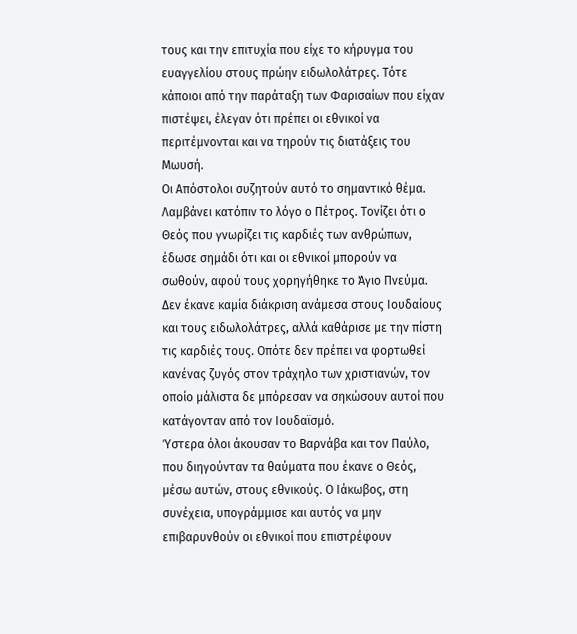τους και την επιτυχία που είχε το κήρυγμα του ευαγγελίου στους πρώην ειδωλολάτρες. Τότε κάποιοι από την παράταξη των Φαρισαίων που είχαν πιστέψει, έλεγαν ότι πρέπει οι εθνικοί να περιτέμνονται και να τηρούν τις διατάξεις του Μωυσή.
Οι Απόστολοι συζητούν αυτό το σημαντικό θέμα. Λαμβάνει κατόπιν το λόγο ο Πέτρος. Τονίζει ότι ο Θεός που γνωρίζει τις καρδιές των ανθρώπων, έδωσε σημάδι ότι και οι εθνικοί μπορούν να σωθούν, αφού τους χορηγήθηκε το Άγιο Πνεύμα. Δεν έκανε καμία διάκριση ανάμεσα στους Ιουδαίους και τους ειδωλολάτρες, αλλά καθάρισε με την πίστη τις καρδιές τους. Οπότε δεν πρέπει να φορτωθεί κανένας ζυγός στον τράχηλο των χριστιανών, τον οποίο μάλιστα δε μπόρεσαν να σηκώσουν αυτοί που κατάγονταν από τον Ιουδαϊσμό.
Ύστερα όλοι άκουσαν το Βαρνάβα και τον Παύλο, που διηγούνταν τα θαύματα που έκανε ο Θεός, μέσω αυτών, στους εθνικούς. Ο Ιάκωβος, στη συνέχεια, υπογράμμισε και αυτός να μην επιβαρυνθούν οι εθνικοί που επιστρέφουν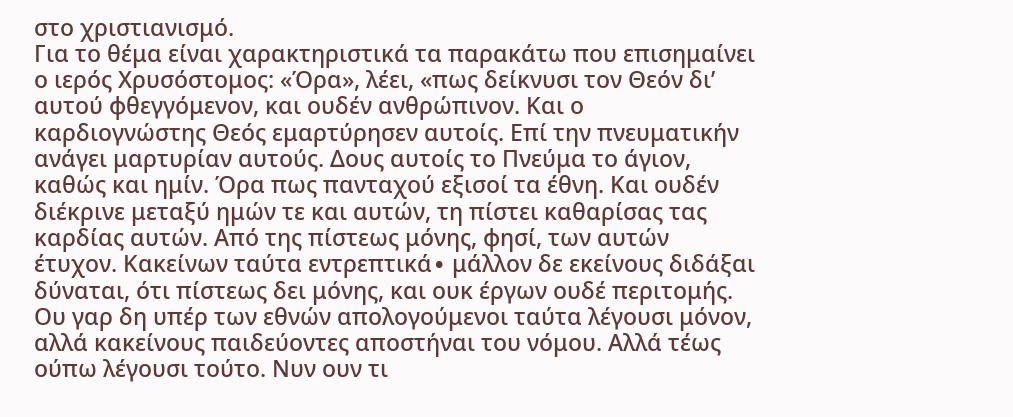στο χριστιανισμό.
Για το θέμα είναι χαρακτηριστικά τα παρακάτω που επισημαίνει ο ιερός Χρυσόστομος: «Όρα», λέει, «πως δείκνυσι τον Θεόν δι’ αυτού φθεγγόμενον, και ουδέν ανθρώπινον. Και ο καρδιογνώστης Θεός εμαρτύρησεν αυτοίς. Επί την πνευματικήν ανάγει μαρτυρίαν αυτούς. Δους αυτοίς το Πνεύμα το άγιον, καθώς και ημίν. Όρα πως πανταχού εξισοί τα έθνη. Και ουδέν διέκρινε μεταξύ ημών τε και αυτών, τη πίστει καθαρίσας τας καρδίας αυτών. Από της πίστεως μόνης, φησί, των αυτών έτυχον. Κακείνων ταύτα εντρεπτικά∙ μάλλον δε εκείνους διδάξαι δύναται, ότι πίστεως δει μόνης, και ουκ έργων ουδέ περιτομής. Ου γαρ δη υπέρ των εθνών απολογούμενοι ταύτα λέγουσι μόνον, αλλά κακείνους παιδεύοντες αποστήναι του νόμου. Αλλά τέως ούπω λέγουσι τούτο. Νυν ουν τι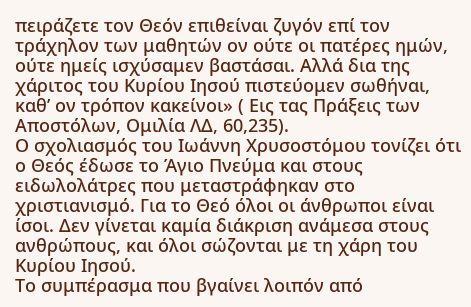πειράζετε τον Θεόν επιθείναι ζυγόν επί τον τράχηλον των μαθητών ον ούτε οι πατέρες ημών, ούτε ημείς ισχύσαμεν βαστάσαι. Αλλά δια της χάριτος του Κυρίου Ιησού πιστεύομεν σωθήναι, καθ’ ον τρόπον κακείνοι» ( Εις τας Πράξεις των Αποστόλων, Ομιλία ΛΔ, 60,235).
Ο σχολιασμός του Ιωάννη Χρυσοστόμου τονίζει ότι ο Θεός έδωσε το Άγιο Πνεύμα και στους ειδωλολάτρες που μεταστράφηκαν στο χριστιανισμό. Για το Θεό όλοι οι άνθρωποι είναι ίσοι. Δεν γίνεται καμία διάκριση ανάμεσα στους ανθρώπους, και όλοι σώζονται με τη χάρη του Κυρίου Ιησού.
Το συμπέρασμα που βγαίνει λοιπόν από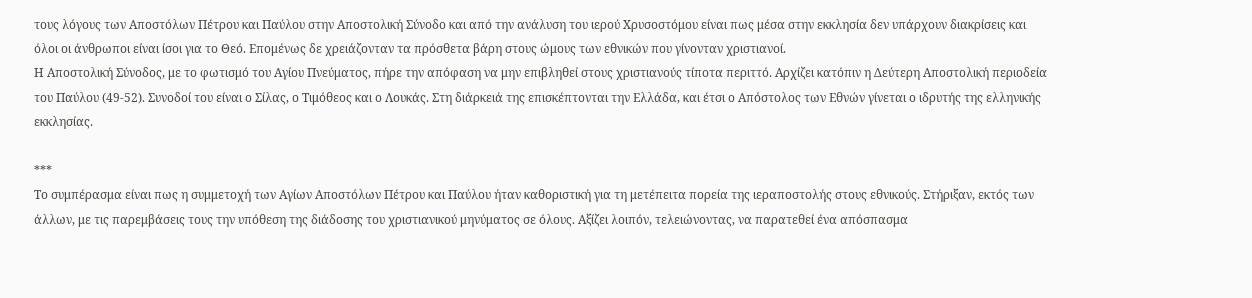τους λόγους των Αποστόλων Πέτρου και Παύλου στην Αποστολική Σύνοδο και από την ανάλυση του ιερού Χρυσοστόμου είναι πως μέσα στην εκκλησία δεν υπάρχουν διακρίσεις και όλοι οι άνθρωποι είναι ίσοι για το Θεό. Επομένως δε χρειάζονταν τα πρόσθετα βάρη στους ώμους των εθνικών που γίνονταν χριστιανοί.
Η Αποστολική Σύνοδος, με το φωτισμό του Αγίου Πνεύματος, πήρε την απόφαση να μην επιβληθεί στους χριστιανούς τίποτα περιττό. Αρχίζει κατόπιν η Δεύτερη Αποστολική περιοδεία του Παύλου (49-52). Συνοδοί του είναι ο Σίλας, ο Τιμόθεος και ο Λουκάς. Στη διάρκειά της επισκέπτονται την Ελλάδα, και έτσι ο Απόστολος των Εθνών γίνεται ο ιδρυτής της ελληνικής εκκλησίας.

***
Το συμπέρασμα είναι πως η συμμετοχή των Αγίων Αποστόλων Πέτρου και Παύλου ήταν καθοριστική για τη μετέπειτα πορεία της ιεραποστολής στους εθνικούς. Στήριξαν, εκτός των άλλων, με τις παρεμβάσεις τους την υπόθεση της διάδοσης του χριστιανικού μηνύματος σε όλους. Αξίζει λοιπόν, τελειώνοντας, να παρατεθεί ένα απόσπασμα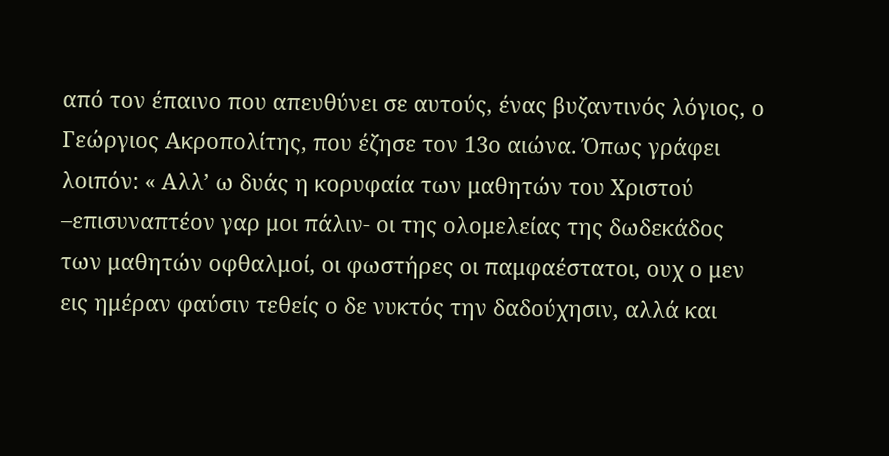από τον έπαινο που απευθύνει σε αυτούς, ένας βυζαντινός λόγιος, ο Γεώργιος Ακροπολίτης, που έζησε τον 13ο αιώνα. Όπως γράφει λοιπόν: « Αλλ’ ω δυάς η κορυφαία των μαθητών του Χριστού –επισυναπτέον γαρ μοι πάλιν- οι της ολομελείας της δωδεκάδος των μαθητών οφθαλμοί, οι φωστήρες οι παμφαέστατοι, ουχ ο μεν εις ημέραν φαύσιν τεθείς ο δε νυκτός την δαδούχησιν, αλλά και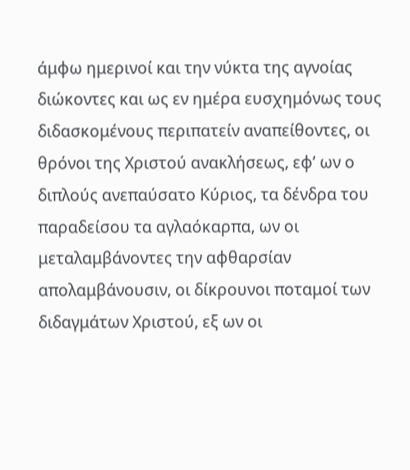άμφω ημερινοί και την νύκτα της αγνοίας διώκοντες και ως εν ημέρα ευσχημόνως τους διδασκομένους περιπατείν αναπείθοντες, οι θρόνοι της Χριστού ανακλήσεως, εφ’ ων ο διπλούς ανεπαύσατο Κύριος, τα δένδρα του παραδείσου τα αγλαόκαρπα, ων οι μεταλαμβάνοντες την αφθαρσίαν απολαμβάνουσιν, οι δίκρουνοι ποταμοί των διδαγμάτων Χριστού, εξ ων οι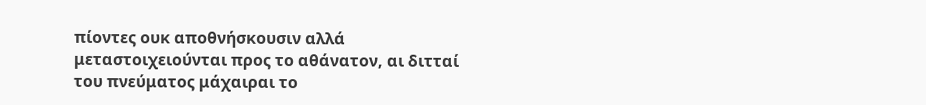πίοντες ουκ αποθνήσκουσιν αλλά μεταστοιχειούνται προς το αθάνατον, αι διτταί του πνεύματος μάχαιραι το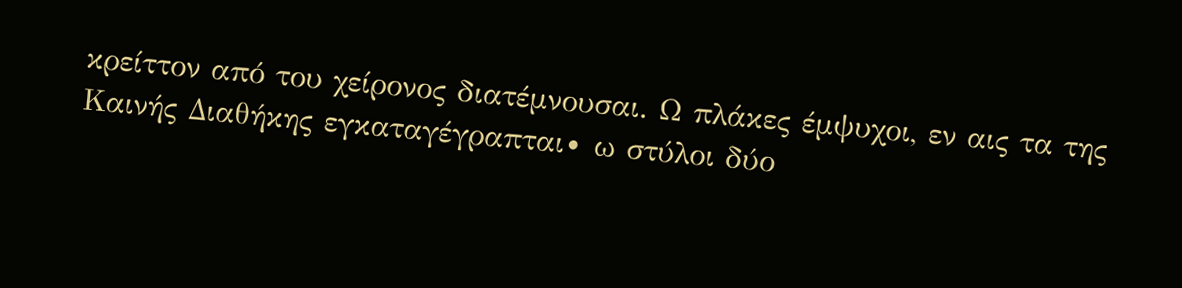κρείττον από του χείρονος διατέμνουσαι. Ω πλάκες έμψυχοι, εν αις τα της Καινής Διαθήκης εγκαταγέγραπται∙ ω στύλοι δύο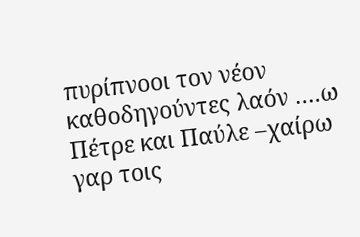πυρίπνοοι τον νέον καθοδηγούντες λαόν ….ω Πέτρε και Παύλε –χαίρω γαρ τοις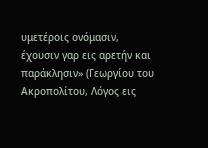υμετέροις ονόμασιν, έχουσιν γαρ εις αρετήν και παράκλησιν» (Γεωργίου του Ακροπολίτου, Λόγος εις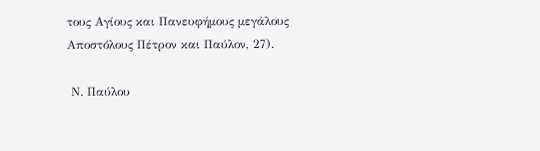τους Αγίους και Πανευφήμους μεγάλους Αποστόλους Πέτρον και Παύλον, 27).

 Ν. Παύλου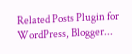Related Posts Plugin for WordPress, Blogger...